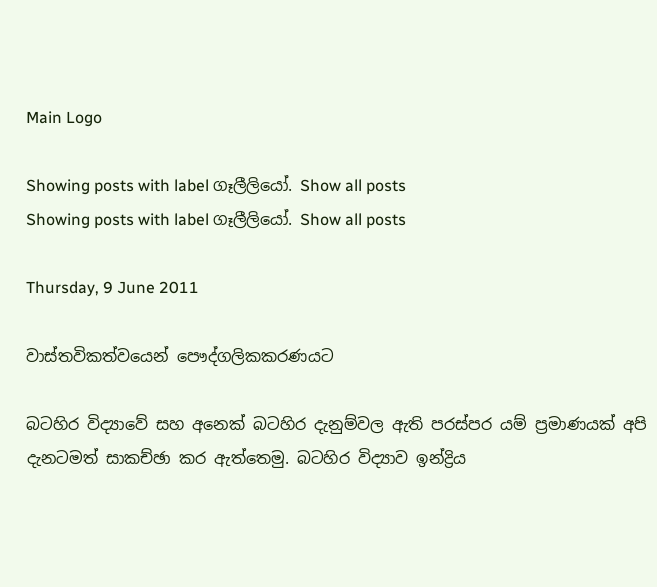Main Logo

Showing posts with label ගෑලීලියෝ. Show all posts
Showing posts with label ගෑලීලියෝ. Show all posts

Thursday, 9 June 2011

වාස්තවිකත්වයෙන් පෞද්ගලිකකරණයට

බටහිර විද්‍යාවේ සහ අනෙක් බටහිර දැනුම්වල ඇති පරස්පර යම් ප්‍රමාණයක් අපි දැනටමත් සාකච්ඡා කර ඇත්තෙමු. බටහිර විද්‍යාව ඉන්ද්‍රිය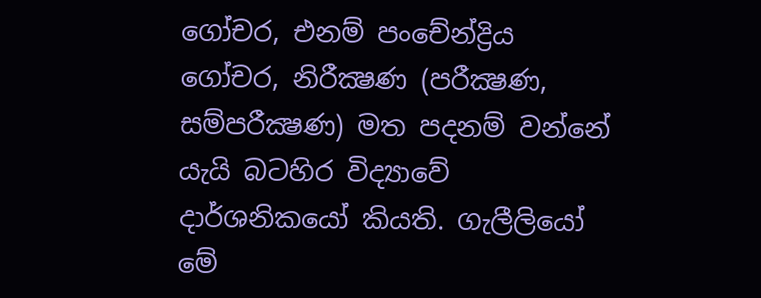ගෝචර, එනම් පංචේන්ද්‍රිය ගෝචර, නිරීක්‍ෂණ (පරීක්‍ෂණ, සම්පරීක්‍ෂණ) මත පදනම් වන්නේ යැයි බටහිර විද්‍යාවේ දාර්ශනිකයෝ කියති. ගැලීලියෝ මේ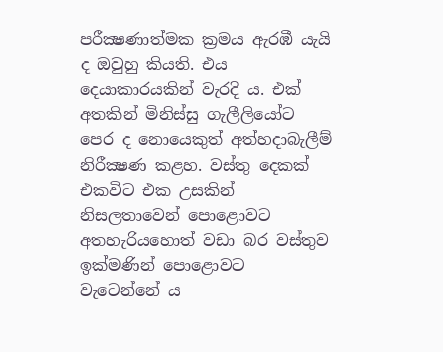පරීක්‍ෂණාත්මක ක්‍රමය ඇරඹී යැයි ද ඔවුහු කියති. එය දෙයාකාරයකින් වැරදි ය. එක් අතකින් මිනිස්සු ගැලීලියෝට පෙර ද නොයෙකුත් අත්හදාබැලීම් නිරීක්‍ෂණ කළහ. වස්තු දෙකක් එකවිට එක උසකින් නිසලතාවෙන් පොළොවට අතහැරියහොත් වඩා බර වස්තුව ඉක්මණින් පොළොවට වැටෙන්නේ ය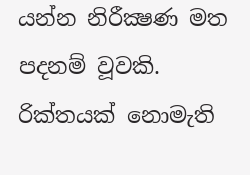යන්න නිරීක්‍ෂණ මත පදනම් වූවකි. රික්තයක් නොමැති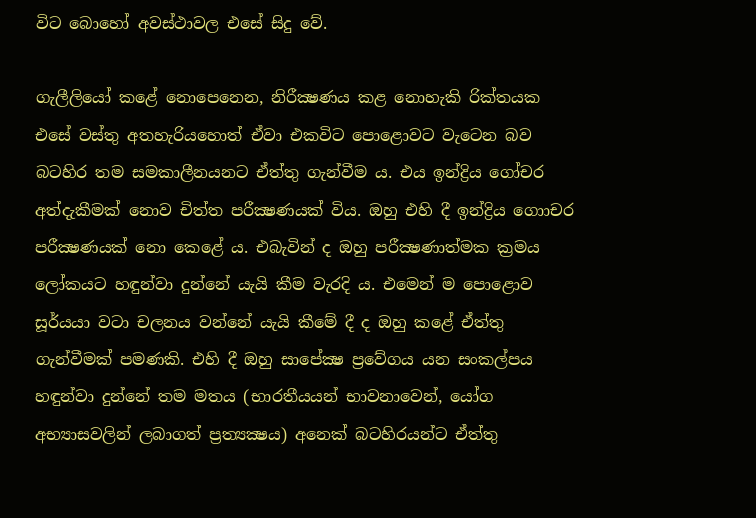විට බොහෝ අවස්ථාවල එසේ සිදු වේ.

ගැලීලියෝ කළේ නොපෙනෙන, නිරීක්‍ෂණය කළ නොහැකි රික්තයක එසේ වස්තු අතහැරියහොත් ඒවා එකවිට පොළොවට වැටෙන බව බටහිර තම සමකාලීනයනට ඒත්තු ගැන්වීම ය. එය ඉන්ද්‍රිය ගෝචර අත්දැකීමක් නොව චිත්ත පරීක්‍ෂණයක් විය. ඔහු එහි දී ඉන්ද්‍රිය ගොාචර පරීක්‍ෂණයක් නො කෙළේ ය. එබැවින් ද ඔහු පරීක්‍ෂණාත්මක ක්‍රමය ලෝකයට හඳුන්වා දුන්නේ යැයි කීම වැරදි ය. එමෙන් ම පොළොව සූර්යයා වටා චලනය වන්නේ යැයි කීමේ දී ද ඔහු කළේ ඒත්තු ගැන්වීමක් පමණකි. එහි දී ඔහු සාපේක්‍ෂ ප්‍රවේගය යන සංකල්පය හඳුන්වා දුන්නේ තම මතය (භාරතීයයන් භාවනාවෙන්, යෝග අභ්‍යාසවලින් ලබාගත් ප්‍රත්‍යක්‍ෂය) අනෙක් බටහිරයන්ට ඒත්තු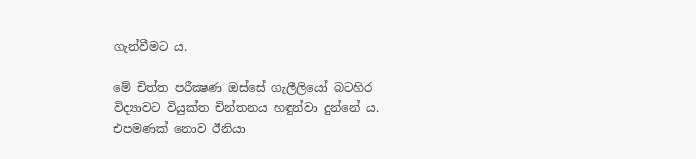ගැන්වීමට ය.

මේ චිත්ත පරීක්‍ෂණ ඔස්සේ ගැලීලියෝ බටහිර විද්‍යාවට වියුක්ත චින්තනය හඳුන්වා දුන්නේ ය. එපමණක් නොව ඊනියා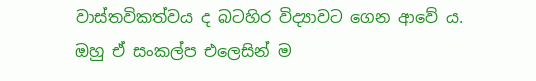වාස්තවිකත්වය ද බටහිර විද්‍යාවට ගෙන ආවේ ය. ඔහු ඒ සංකල්ප එලෙසින් ම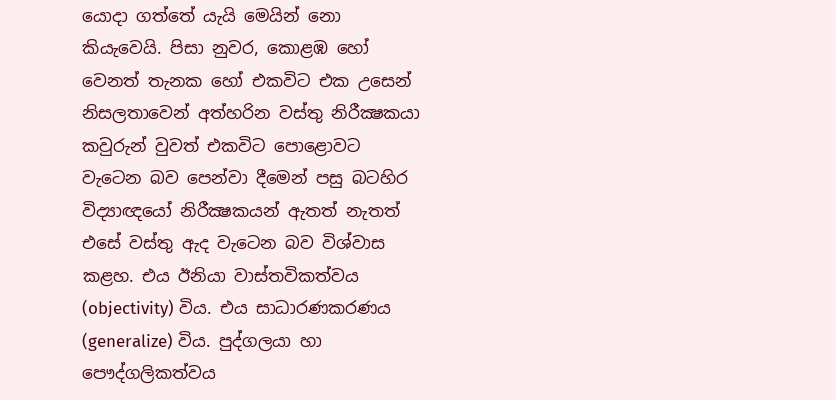යොදා ගත්තේ යැයි මෙයින් නො කියැවෙයි. පිසා නුවර, කොළඹ හෝ වෙනත් තැනක හෝ එකවිට එක උසෙන් නිසලතාවෙන් අත්හරින වස්තු නිරීක්‍ෂකයා කවුරුන් වුවත් එකවිට පොළොවට වැටෙන බව පෙන්වා දීමෙන් පසු බටහිර විද්‍යාඥයෝ නිරීක්‍ෂකයන් ඇතත් නැතත් එසේ වස්තු ඇද වැටෙන බව විශ්වාස කළහ. එය ඊනියා වාස්තවිකත්වය (objectivity) විය. එය සාධාරණකරණය (generalize) විය. පුද්ගලයා හා පෞද්ගලිකත්වය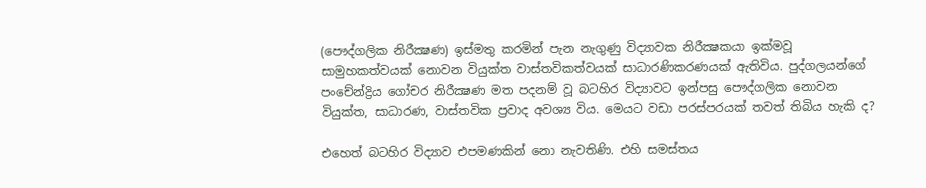(පෞද්ගලික නිරීක්‍ෂණ) ඉස්මතු කරමින් පැන නැගුණු විද්‍යාවක නිරීක්‍ෂකයා ඉක්මවූ සාමුහකත්වයක් නොවන වියුක්ත වාස්තවිකත්වයක් සාධාරණිකරණයක් ඇතිවිය. පුද්ගලයන්ගේ පංචේන්ද්‍රිය ගෝචර නිරීක්‍ෂණ මත පදනම් වූ බටහිර විද්‍යාවට ඉන්පසු පෞද්ගලික නොවන වියුක්ත, සාධාරණ, වාස්තවික ප්‍රවාද අවශ්‍ය විය. මෙයට වඩා පරස්පරයක් තවත් තිබිය හැකි ද?

එහෙත් බටහිර විද්‍යාව එපමණකින් නො නැවතිණි. එහි සමස්තය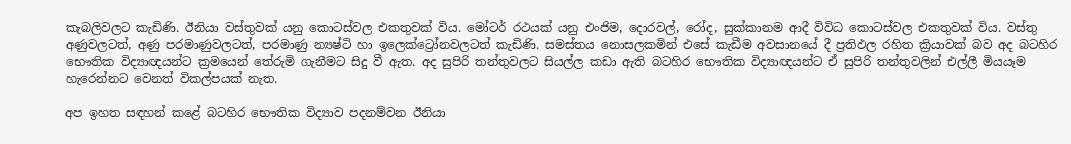කැබලිවලට කැඩිණි. ඊනියා වස්තුවක් යනු කොටස්වල එකතුවක් විය. මෝටර් රථයක් යනු එංජිම, දොරවල්, රෝද, සුක්කානම ආදී විවිධ කොටස්වල එකතුවක් විය. වස්තු අණුවලටත්, අණු පරමාණුවලටත්, පරමාණු න්‍යෂ්ටි හා ඉලෙක්ට්‍රෝනවලටත් කැඩිණි. සමස්තය නොසලකමින් එසේ කැඩීම අවසානයේ දී ප්‍රතිඵල රහිත ක්‍රියාවක් බව අද බටහිර භෞතික විද්‍යාඥයන්ට ක්‍රමයෙන් තේරුමි ගැනීමට සිදු වී ඇත. අද සුපිරි තන්තුවලට සියල්ල කඩා ඇති බටහිර භෞතික විද්‍යාඥයන්ට ඒ සුපිරි තන්තුවලින් එල්ලී මියයෑම හැරෙන්නට වෙනත් විකල්පයක් නැත.

අප ඉහත සඳහන් කළේ බටහිර භෞතික විද්‍යාව පදනම්වන ඊනියා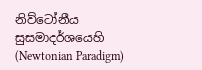නිව්ටෝනීය සුසමාදර්ශයෙහි (Newtonian Paradigm)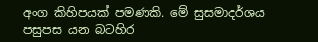අංග කිහිපයක් පමණකි. මේ සුසමාදර්ශය පසුපස යන බටහිර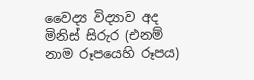වෛද්‍ය විද්‍යාව අද මිනිස් සිරුර (එනම් නාම රූපයෙහි රූපය)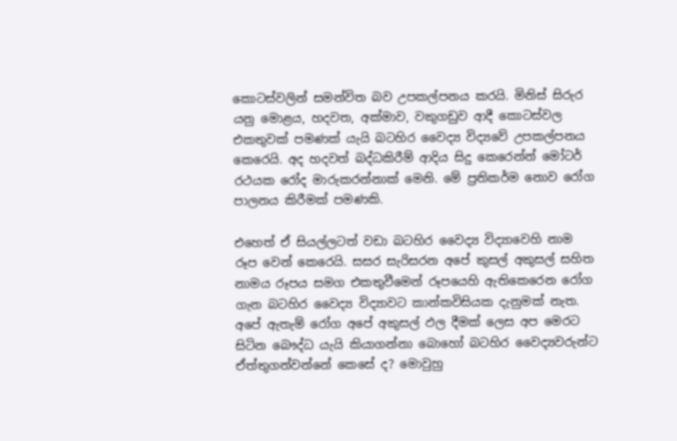කොටස්වලින් සමන්විත බව උපකල්පනය කරයි. මිනිස් සිරුර යනු මොළය, හදවත, අක්මාව, වකුගඩුව ආදී කොටස්වල එකතුවක් පමණක් යැයි බටහිර වෛද්‍ය විද්‍යවේ උපකල්පනය කෙරෙයි. අද හදවත් බද්ධකිරීම් ආදිය සිදු කෙරෙන්න් මෝටර් රථයක රෝද මාරුකරන්නාක් මෙනි. මේ ප්‍රතිකර්ම නොව රෝග පාලනය කිරීමක් පමණකි.

එහෙත් ඒ සියල්ලටත් වඩා බටහිර වෛද්‍ය විද්‍යාවෙහි නාම රූප වෙන් කෙරෙයි. සසර සැරිසරන අපේ කුසල් අකුසල් සහිත නාමය රූපය සමග එකතුවීමෙන් රූපයෙහි ඇතිකෙරෙන රෝග ගැන බටහිර වෛද්‍ය විද්‍යාවට කාන්කවිසියක දැනුමක් නැත. අපේ ඇතැම් රෝග අපේ අකුසල් ඵල දීමක් ලෙස අප මෙරට සිටින බෞද්ධ යැයි කියාගන්නා බොහෝ බටහිර වෛද්‍යවරුන්ට ඒත්තුගන්වන්නේ කෙසේ ද? මොවුහු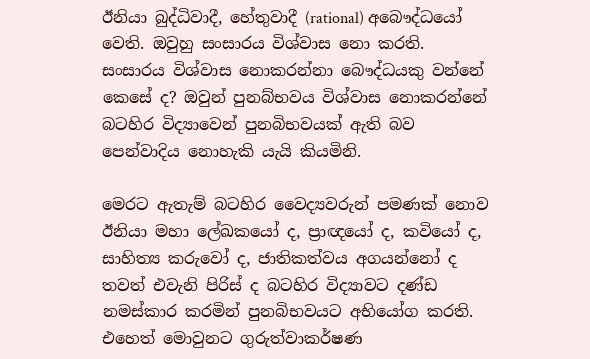ඊනියා බුද්ධිවාදී, හේතුවාදී (rational) අබෞද්ධයෝ වෙති. ඔවුහු සංසාරය විශ්වාස නො කරති. සංසාරය විශ්වාස නොකරන්නා බෞද්ධයකු වන්නේ කෙසේ ද? ඔවුන් පුනබ්භවය විශ්වාස නොකරන්නේ බටහිර විද්‍යාවෙන් පුනබිභවයක් ඇති බව පෙන්වාදිය නොහැකි යැයි කියමිනි.

මෙරට ඇතැම් බටහිර වෛද්‍යවරුන් පමණක් නොව ඊනියා මහා ලේඛකයෝ ද, ප්‍රාඥයෝ ද, කවියෝ ද, සාහිත්‍ය කරුවෝ ද, ජාතිකත්වය අගයන්නෝ ද තවත් එවැනි පිරිස් ද බටහිර විද්‍යාවට දණ්ඩ නමස්කාර කරමින් පුනබිභවයට අභියෝග කරති. එහෙත් මොවුනට ගුරුත්වාකර්ෂණ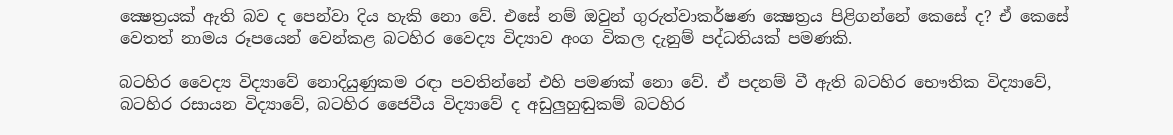ක්‍ෂෙත්‍රයක් ඇති බව ද පෙන්වා දිය හැකි නො වේ. එසේ නම් ඔවුන් ගුරුත්වාකර්ෂණ ක්‍ෂෙත්‍රය පිළිගන්නේ කෙසේ ද? ඒ කෙසේ වෙතත් නාමය රූපයෙන් වෙන්කළ බටහිර වෛද්‍ය විද්‍යාව අංග විකල දැනුම් පද්ධතියක් පමණකි.

බටහිර වෛද්‍ය විද්‍යාවේ නොදියුණුකම රඳා පවතින්නේ එහි පමණක් නො වේ. ඒ පදනම් වී ඇති බටහිර භෞතික විද්‍යාවේ, බටහිර රසායන විද්‍යාවේ, බටහිර ජෛවීය විද්‍යාවේ ද අඩුලුහුඬුකම් බටහිර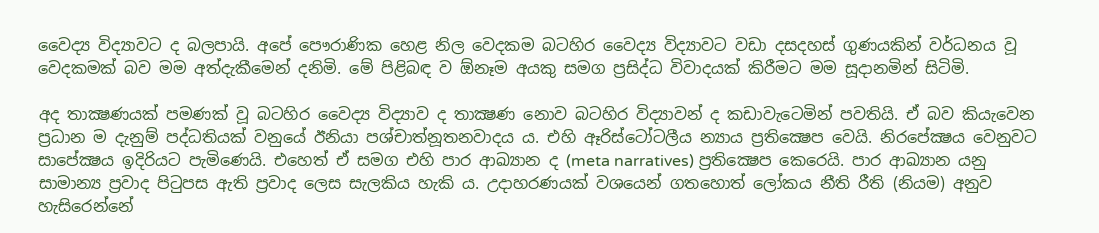වෛද්‍ය විද්‍යාවට ද බලපායි. අපේ පෞරාණික හෙළ නිල වෙදකම බටහිර වෛද්‍ය විද්‍යාවට වඩා දසදහස් ගුණයකින් වර්ධනය වූ වෙදකමක් බව මම අත්දැකීමෙන් දනිමි. මේ පිළිබඳ ව ඕනෑම අයකු සමග ප්‍රසිද්ධ විවාදයක් කිරීමට මම සූදානමින් සිටිමි.

අද තාක්‍ෂණයක් පමණක් වූ බටහිර වෛද්‍ය විද්‍යාව ද තාක්‍ෂණ නොව බටහිර විද්‍යාවන් ද කඩාවැටෙමින් පවතියි. ඒ බව කියැවෙන ප්‍රධාන ම දැනුම් පද්ධතියක් වනුයේ ඊනියා පශ්චාත්නූතනවාදය ය. එහි ඈරිස්ටෝටලීය න්‍යාය ප්‍රතික්‍ෂෙප වෙයි. නිරපේක්‍ෂය වෙනුවට සාපේක්‍ෂය ඉදිරියට පැමිණෙයි. එහෙත් ඒ සමග එහි පාර ආඛ්‍යාන ද (meta narratives) ප්‍රතික්‍ෂෙප කෙරෙයි. පාර ආඛ්‍යාන යනු සාමාන්‍ය ප්‍රවාද පිටුපස ඇති ප්‍රවාද ලෙස සැලකිය හැකි ය. උදාහරණයක් වශයෙන් ගතහොත් ලෝකය නීති රීති (නියම) අනුව හැසිරෙන්නේ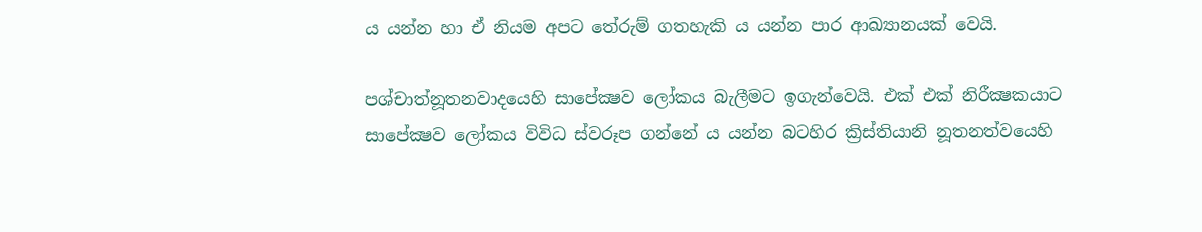ය යන්න හා ඒ නියම අපට තේරුම් ගතහැකි ය යන්න පාර ආඛ්‍යානයක් වෙයි.

පශ්චාත්නූතනවාදයෙහි සාපේක්‍ෂව ලෝකය බැලීමට ඉගැන්වෙයි. එක් එක් නිරීක්‍ෂකයාට සාපේක්‍ෂව ලෝකය විවිධ ස්වරූප ගන්නේ ය යන්න බටහිර ක්‍රිස්තියානි නූතනත්වයෙහි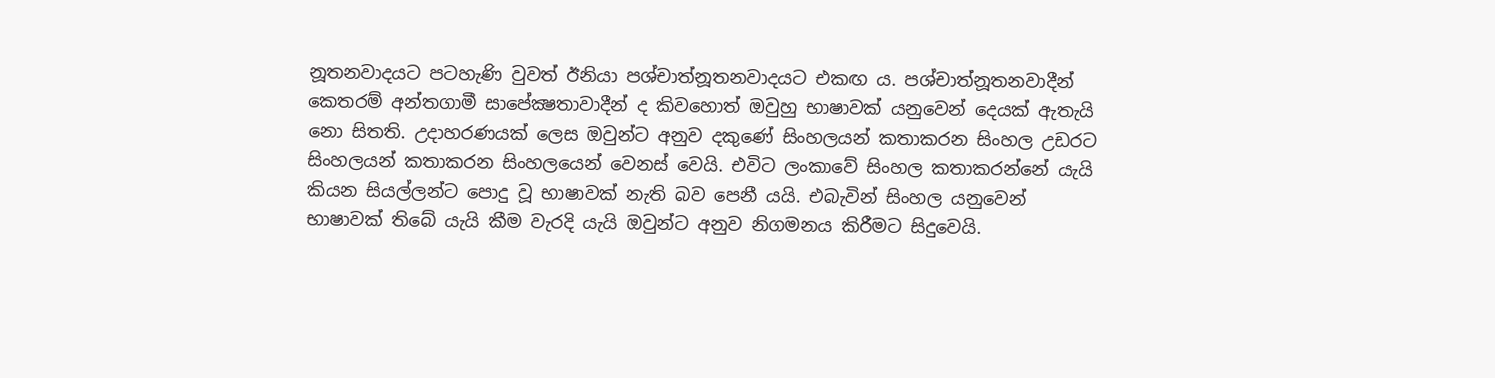නූතනවාදයට පටහැණි වුවත් ඊනියා පශ්චාත්නූතනවාදයට එකඟ ය. පශ්චාත්නූතනවාදීන් කෙතරම් අන්තගාමී සාපේක්‍ෂතාවාදීන් ද කිවහොත් ඔවුහු භාෂාවක් යනුවෙන් දෙයක් ඇතැයි නො සිතති. උදාහරණයක් ලෙස ඔවුන්ට අනුව දකුණේ සිංහලයන් කතාකරන සිංහල උඩරට සිංහලයන් කතාකරන සිංහලයෙන් වෙනස් වෙයි. එවිට ලංකාවේ සිංහල කතාකරන්නේ යැයි කියන සියල්ලන්ට පොදු වූ භාෂාවක් නැති බව පෙනී යයි. එබැවින් සිංහල යනුවෙන් භාෂාවක් තිබේ යැයි කීම වැරදි යැයි ඔවුන්ට අනුව නිගමනය කිරීමට සිදුවෙයි.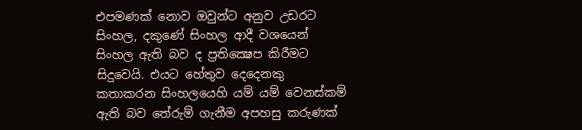එපමණක් නොව ඔවුන්ට අනුව උඩරට සිංහල, දකුණේ සිංහල ආදී වශයෙන් සිංහල ඇති බව ද ප්‍රතික්‍ෂෙප කිරීමට සිදුවෙයි. එයට හේතුව දෙදෙනකු කතාකරන සිංහලයෙහි යම් යම් වෙනස්කම් ඇති බව තේරුම් ගැනීම අපහසු කරුණක්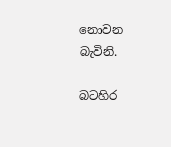නොවන බැවිනි.

බටහිර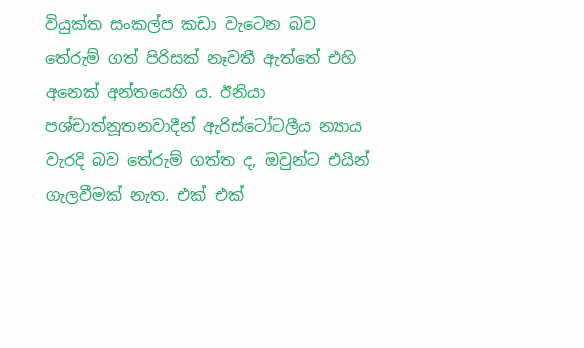වියුක්ත සංකල්ප කඩා වැටෙන බව තේරුම් ගත් පිරිසක් නෑවතී ඇත්තේ එහි අනෙක් අන්තයෙහි ය. ඊනියා පශ්චාත්නූතනවාදීන් ඇරිස්ටෝටලීය න්‍යාය වැරදි බව තේරුම් ගත්ත ද, ඔවුන්ට එයින් ගැලවීමක් නැත. එක් එක්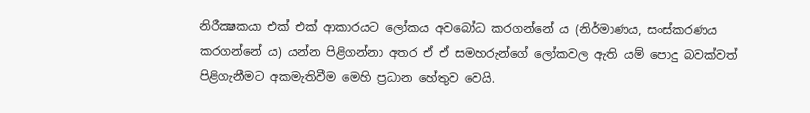නිරීක්‍ෂකයා එක් එක් ආකාරයට ලෝකය අවබෝධ කරගන්නේ ය (නිර්මාණය, සංස්කරණය කරගන්නේ ය) යන්න පිළිගන්නා අතර ඒ ඒ සමහරුන්ගේ ලෝකවල ඇති යම් පොදු බවක්වත් පිළිගැනීමට අකමැතිවීම මෙහි ප්‍රධාන හේතුව වෙයි.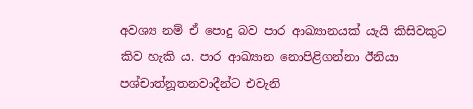අවශ්‍ය නම් ඒ පොදු බව පාර ආඛ්‍යානයක් යැයි කිසිවකුට කිව හැකි ය. පාර ආඛ්‍යාන නොපිළිගන්නා ඊනියා පශ්චාත්නූතනවාදීන්ට එවැනි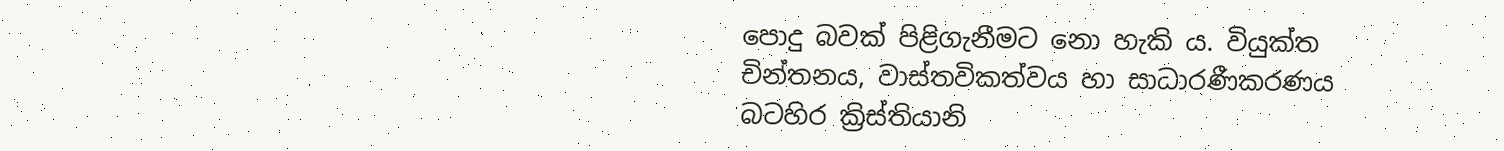පොදු බවක් පිළිගැනීමට නො හැකි ය. වියුක්ත චින්තනය, වාස්තවිකත්වය හා සාධාරණීකරණය බටහිර ක්‍රිස්තියානි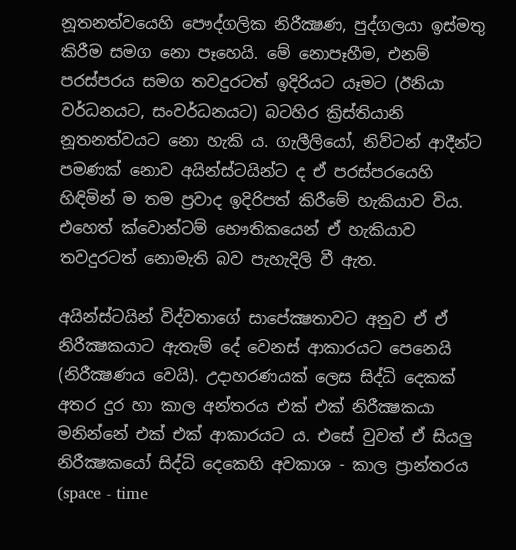නූතනත්වයෙහි පෞද්ගලික නිරීක්‍ෂණ, පුද්ගලයා ඉස්මතු කිරීම සමග නො පෑහෙයි. මේ නොපෑහීම, එනම් පරස්පරය සමග තවදුරටත් ඉදිරියට යෑමට (ඊනියා වර්ධනයට, සංවර්ධනයට) බටහිර ක්‍රිස්තියානි නූතනත්වයට නො හැකි ය. ගැලීලියෝ, නිව්ටන් ආදීන්ට පමණක් නොව අයින්ස්ටයින්ට ද ඒ පරස්පරයෙහි හිඳිමින් ම තම ප්‍රවාද ඉදිරිපත් කිරීමේ හැකියාව විය. එහෙත් ක්වොන්ටම් භෞතිකයෙන් ඒ හැකියාව තවදුරටත් නොමැති බව පැහැදිලි වී ඇත.

අයින්ස්ටයින් විද්වතාගේ සාපේක්‍ෂතාවට අනුව ඒ ඒ නිරීක්‍ෂකයාට ඇතැම් දේ වෙනස් ආකාරයට පෙනෙයි (නිරීක්‍ෂණය වෙයි). උදාහරණයක් ලෙස සිද්ධි දෙකක් අතර දුර හා කාල අන්තරය එක් එක් නිරීක්‍ෂකයා මනින්නේ එක් එක් ආකාරයට ය. එසේ වුවත් ඒ සියලු නිරීක්‍ෂකයෝ සිද්ධි දෙකෙහි අවකාශ - කාල ප්‍රාන්තරය (space - time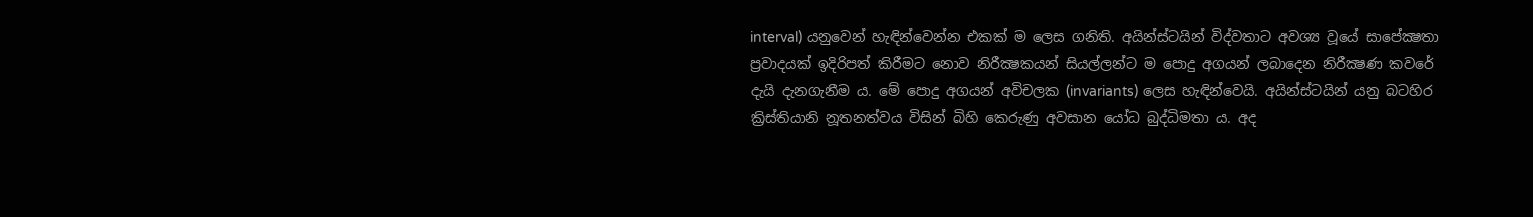interval) යනුවෙන් හැඳින්වෙන්න එකක් ම ලෙස ගනිති. අයින්ස්ටයින් විද්වතාට අවශ්‍ය වූයේ සාපේක්‍ෂතා ප්‍රවාදයක් ඉදිරිපත් කිරීමට නොව නිරීක්‍ෂකයන් සියල්ලන්ට ම පොදු අගයන් ලබාදෙන නිරීක්‍ෂණ කවරේ දැයි දැනගැනීම ය. මේ පොදු අගයන් අවිචලක (invariants) ලෙස හැඳින්වෙයි. අයින්ස්ටයින් යනු බටහිර ක්‍රිස්තියානි නූතනත්වය විසින් බිහි කෙරුණු අවසාන යෝධ බුද්ධිමතා ය. අද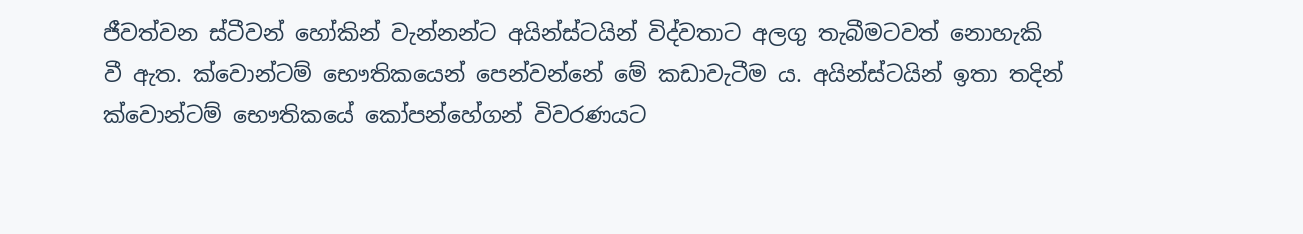ජීවත්වන ස්ටීවන් හෝකින් වැන්නන්ට අයින්ස්ටයින් විද්වතාට අලගු තැබීමටවත් නොහැකි වී ඇත. ක්වොන්ටම් භෞතිකයෙන් පෙන්වන්නේ මේ කඩාවැටීම ය. අයින්ස්ටයින් ඉතා තදින් ක්වොන්ටම් භෞතිකයේ කෝපන්හේගන් විවරණයට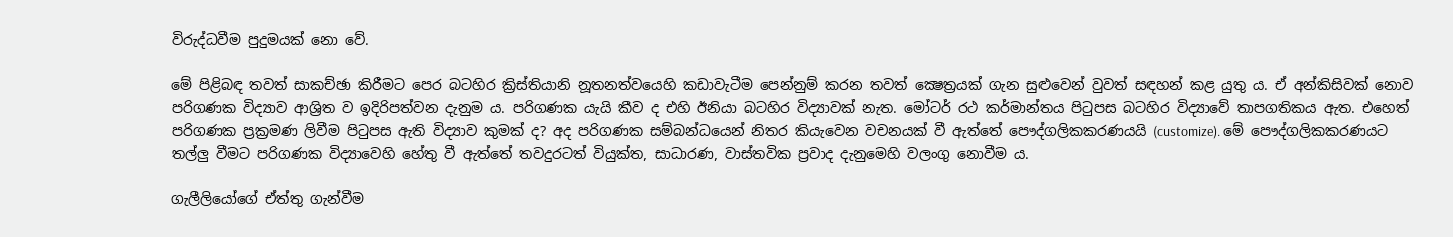විරුද්ධවීම පුදුමයක් නො වේ.

මේ පිළිබඳ තවත් සාකච්ඡා කිරීමට පෙර බටහිර ක්‍රිස්තියානි නූතනත්වයෙහි කඩාවැටීම පෙන්නුම් කරන තවත් ක්‍ෂෙත්‍රයක් ගැන සුළුවෙන් වුවත් සඳහන් කළ යුතු ය. ඒ අන්කිසිවක් නොව පරිගණක විද්‍යාව ආශ්‍රිත ව ඉදිරිපත්වන දැනුම ය. පරිගණක යැයි කීව ද එහි ඊනියා බටහිර විද්‍යාවක් නැත. මෝටර් රථ කර්මාන්තය පිටුපස බටහිර විද්‍යාවේ තාපගතිකය ඇත. එහෙත් පරිගණක ප්‍රක්‍රමණ ලිවීම පිටුපස ඇති විද්‍යාව කුමක් ද? අද පරිගණක සම්බන්ධයෙන් නිතර කියැවෙන වචනයක් වී ඇත්තේ පෞද්ගලිකකරණයයි (customize). මේ පෞද්ගලිකකරණයට තල්ලු වීමට පරිගණක විද්‍යාවෙහි හේතු වී ඇත්තේ තවදුරටත් වියුක්ත, සාධාරණ, වාස්තවික ප්‍රවාද දැනුමෙහි වලංගු නොවීම ය.

ගැලීලියෝගේ ඒත්තු ගැන්වීම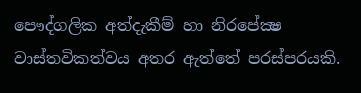පෞද්ගලික අත්දැකීම් හා නිරපේක්‍ෂ වාස්තවිකත්වය අතර ඇත්තේ පරස්පරයකි.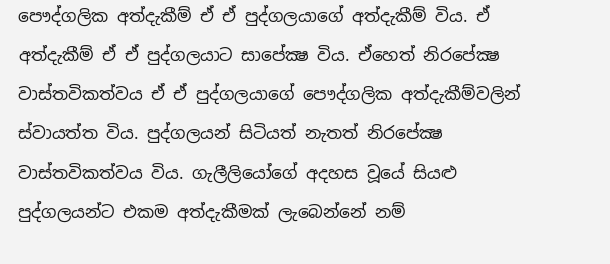පෞද්ගලික අත්දැකීම් ඒ ඒ පුද්ගලයාගේ අත්දැකීම් විය. ඒ අත්දැකීම් ඒ ඒ පුද්ගලයාට සාපේක්‍ෂ විය. ඒහෙත් නිරපේක්‍ෂ වාස්තවිකත්වය ඒ ඒ පුද්ගලයාගේ පෞද්ගලික අත්දැකීම්වලින් ස්වායත්ත විය. පුද්ගලයන් සිටියත් නැතත් නිරපේක්‍ෂ වාස්තවිකත්වය විය. ගැලීලියෝගේ අදහස වූයේ සියළු පුද්ගලයන්ට එකම අත්දැකීමක් ලැබෙන්නේ නම්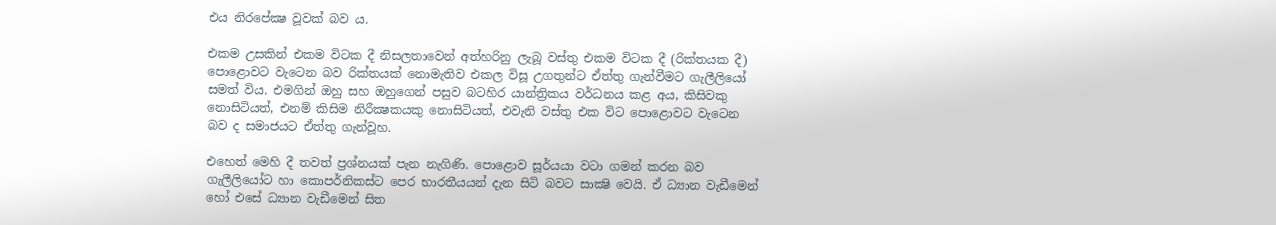එය නිරපේක්‍ෂ වූවක් බව ය.

එකම උසකින් එකම විටක දී නිසලතාවෙන් අත්හරිනු ලැබූ වස්තු එකම විටක දී (රික්තයක දී) පොළොවට වැටෙන බව රික්තයක් නොමැතිව එකල විසූ උගතුන්ට ඒත්තු ගැන්වීමට ගැලීලියෝ සමත් විය. එමගින් ඔහු සහ ඔහුගෙන් පසුව බටහිර යාන්ත්‍රිකය වර්ධනය කළ අය, කිසිවකු නොසිටියත්, එනම් කිසිම නිරීක්‍ෂකයකු නොසිටියත්, එවැනි වස්තු එක විට පොළොවට වැටෙන බව ද සමාජයට ඒත්තු ගැන්වූහ.

එහෙත් මෙහි දී තවත් ප්‍රශ්නයක් පැන නැගිණි. පොළොව සූර්යයා වටා ගමන් කරන බව ගැලීලියෝට හා කොපර්නිකස්ට පෙර භාරතීයයන් දැන සිටි බවට සාක්‍ෂි වෙයි. ඒ ධ්‍යාන වැඩීමෙන් හෝ එසේ ධ්‍යාන වැඩීමෙන් සිත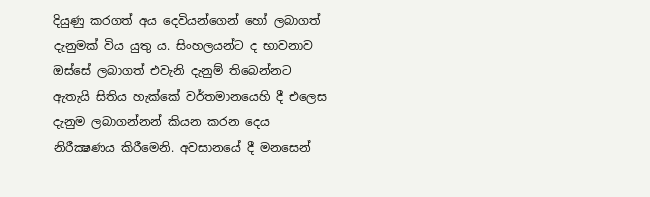දියුණු කරගත් අය දෙවියන්ගෙන් හෝ ලබාගත් දැනුමක් විය යුතු ය. සිංහලයන්ට ද භාවනාව ඔස්සේ ලබාගත් එවැනි දැනුම් තිබෙන්නට ඇතැයි සිතිය හැක්කේ වර්තමානයෙහි දී එලෙස දැනුම ලබාගන්නන් කියන කරන දෙය නිරීක්‍ෂණය කිරීමෙනි. අවසානයේ දී මනසෙන්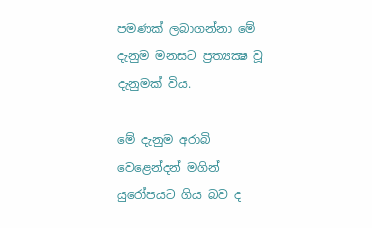පමණක් ලබාගන්නා මේ දැනුම මනසට ප්‍රත්‍යක්‍ෂ වූ දැනුමක් විය.

මේ දැනුම අරාබි වෙළෙන්දන් මගින් යුරෝපයට ගිය බව ද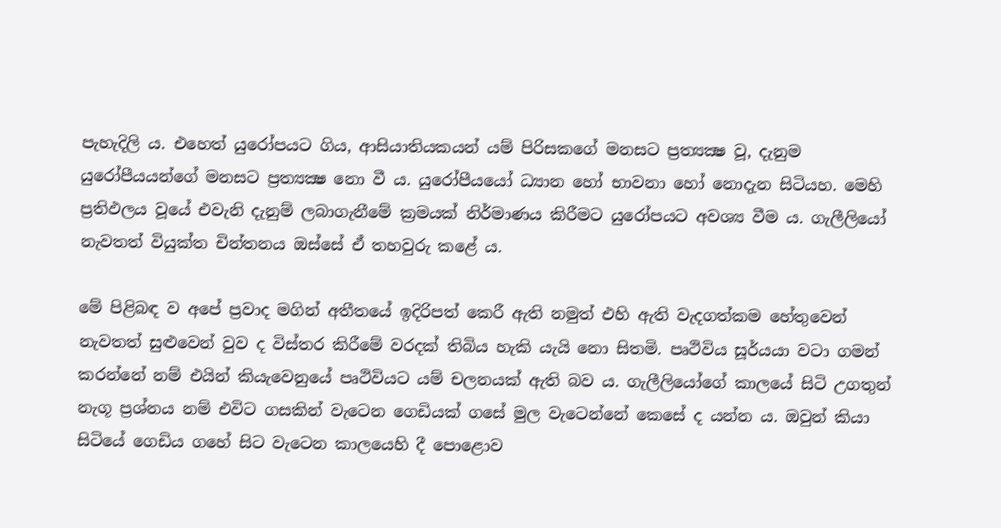පැහැදිලි ය. එහෙත් යුරෝපයට ගිය, ආසියාතියකයන් යම් පිරිසකගේ මනසට ප්‍රත්‍යක්‍ෂ වූ, දැනුම යුරෝපීයයන්ගේ මනසට ප්‍රත්‍යක්‍ෂ නො වී ය. යුරෝපීයයෝ ධ්‍යාන හෝ භාවනා හෝ නොදැන සිටියහ. මෙහි ප්‍රතිඵලය වූයේ එවැනි දැනුම් ලබාගැනීමේ ක්‍රමයක් නිර්මාණය කිරීමට යුරෝපයට අවශ්‍ය වීම ය. ගැලීලියෝ නැවතත් වියුක්ත චින්තනය ඔස්සේ ඒ තහවුරු කළේ ය.

මේ පිළිබඳ ව අපේ ප්‍රවාද මගින් අතීතයේ ඉදිරිපත් කෙරී ඇති නමුත් එහි ඇති වැදගත්කම හේතුවෙන් නැවතත් සුළුවෙන් වුව ද විස්තර කිරීමේ වරදක් තිබිය හැකි යැයි නො සිතමි. පෘථිවිය සූර්යයා වටා ගමන් කරන්නේ නම් එයින් කියැවෙනුයේ පෘථිවියට යම් චලනයක් ඇති බව ය. ගැලීලියෝගේ කාලයේ සිටි උගතුන් නැගූ ප්‍රශ්නය නම් එවිට ගසකින් වැටෙන ගෙඩියක් ගසේ මුල වැටෙන්නේ කෙසේ ද යන්න ය. ඔවුන් කියා සිටියේ ගෙඩිය ගහේ සිට වැටෙන කාලයෙහි දී පොළොව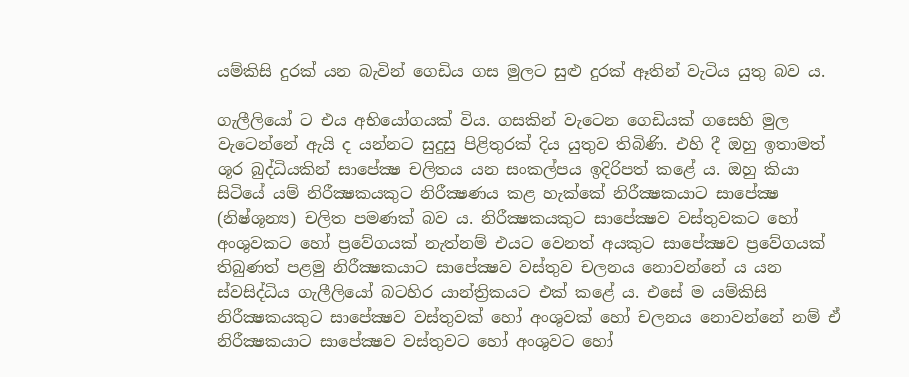යම්කිසි දුරක් යන බැවින් ගෙඩිය ගස මුලට සුළු දුරක් ඈතින් වැටිය යුතු බව ය.

ගැලීලියෝ ට එය අභියෝගයක් විය. ගසකින් වැටෙන ගෙඩියක් ගසෙහි මුල වැටෙන්නේ ඇයි ද යන්නට සුදුසු පිළිතුරක් දිය යුතුව තිබිණි. එහි දී ඔහු ඉතාමත් ශූර බුද්ධියකින් සාපේක්‍ෂ චලිතය යන සංකල්පය ඉදිරිපත් කළේ ය. ඔහු කියා සිටියේ යම් නිරීක්‍ෂකයකුට නිරීක්‍ෂණය කළ හැක්කේ නිරීක්‍ෂකයාට සාපේක්‍ෂ (නිෂ්ශූන්‍ය) චලිත පමණක් බව ය. නිරීක්‍ෂකයකුට සාපේක්‍ෂව වස්තුවකට හෝ අංශුවකට හෝ ප්‍රවේගයක් නැත්නම් එයට වෙනත් අයකුට සාපේක්‍ෂව ප්‍රවේගයක් තිබුණත් පළමු නිරීක්‍ෂකයාට සාපේක්‍ෂව වස්තුව චලනය නොවන්නේ ය යන ස්වසිද්ධිය ගැලීලියෝ බටහිර යාන්ත්‍රිකයට එක් කළේ ය. එසේ ම යම්කිසි නිරීක්‍ෂකයකුට සාපේක්‍ෂව වස්තුවක් හෝ අංශුවක් හෝ චලනය නොවන්නේ නම් ඒ නිරීක්‍ෂකයාට සාපේක්‍ෂව වස්තුවට හෝ අංශුවට හෝ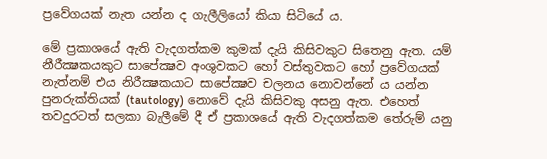ප්‍රවේගයක් නැත යන්න ද ගැලීලියෝ කියා සිටියේ ය.

මේ ප්‍රකාශයේ ඇති වැදගත්කම කුමක් දැයි කිසිවකුට සිතෙනු ඇත. යම් නීරීක්‍ෂකයකුට සාපේක්‍ෂව අංශුවකට හෝ වස්තුවකට හෝ ප්‍රවේගයක් නැත්නම් එය නිරීක්‍ෂකයාට සාපේක්‍ෂව චලනය නොවන්නේ ය යන්න පුනරුක්තියක් (tautology) නොවේ දැයි කිසිවකු අසනු ඇත. එහෙත් තවදුරටත් සලකා බැලීමේ දී ඒ ප්‍රකාශයේ ඇති වැදගත්කම තේරුම් යනු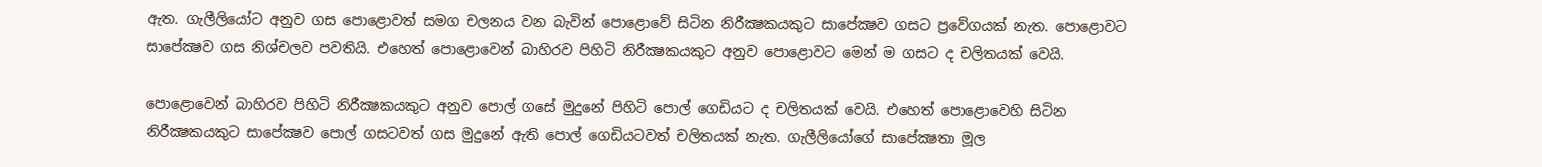ඇත. ගැලීලියෝට අනුව ගස පොළොවත් සමග චලනය වන බැවින් පොළොවේ සිටින නිරීක්‍ෂකයකුට සාපේක්‍ෂව ගසට ප්‍රවේගයක් නැත. පොළොවට සාපේක්‍ෂව ගස නිශ්චලව පවතියි. එහෙත් පොළොවෙන් බාහිරව පිහිටි නිරීක්‍ෂකයකුට අනුව පොළොවට මෙන් ම ගසට ද චලිතයක් වෙයි.

පොළොවෙන් බාහිරව පිහිටි නිරීක්‍ෂකයකුට අනුව පොල් ගසේ මුදුනේ පිහිටි පොල් ගෙඩියට ද චලිතයක් වෙයි. එහෙත් පොළොවෙහි සිටින නිරීක්‍ෂකයකුට සාපේක්‍ෂව පොල් ගසටවත් ගස මුදුනේ ඇති පොල් ගෙඩියටවත් චලිතයක් නැත. ගැලීලියෝගේ සාපේක්‍ෂතා මූල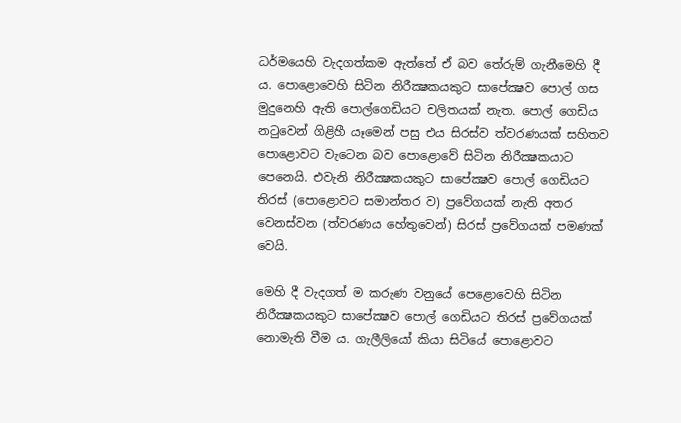ධර්මයෙහි වැදගත්කම ඇත්තේ ඒ බව තේරුම් ගැනීමෙහි දී ය. පොළොවෙහි සිටින නිරීක්‍ෂකයකුට සාපේක්‍ෂව පොල් ගස මුදුනෙහි ඇති පොල්ගෙඩියට චලිතයක් නැත. පොල් ගෙඩිය නටුවෙන් ගිළිහී යෑමෙන් පසු එය සිරස්ව ත්වරණයක් සහිතව පොළොවට වැටෙන බව පොළොවේ සිටින නිරීක්‍ෂකයාට පෙනෙයි. එවැනි නිරීක්‍ෂකයකුට සාපේක්‍ෂව පොල් ගෙඩියට තිරස් (පොළොවට සමාන්තර ව) ප්‍රවේගයක් නැති අතර වෙනස්වන (ත්වරණය හේතුවෙන්) සිරස් ප්‍රවේගයක් පමණක් වෙයි.

මෙහි දී වැදගත් ම කරුණ වනුයේ පෙළොවෙහි සිටින නිරීක්‍ෂකයකුට සාපේක්‍ෂව පොල් ගෙඩියට තිරස් ප්‍රවේගයක් නොමැති වීම ය. ගැලීලියෝ කියා සිටියේ පොළොවට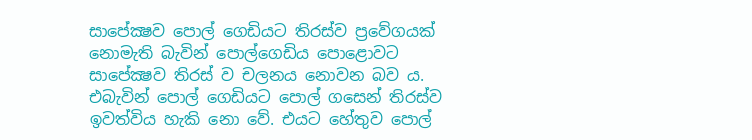සාපේක්‍ෂව පොල් ගෙඩියට තිරස්ව ප්‍රවේගයක් නොමැති බැවින් පොල්ගෙඩිය පොළොවට සාපේක්‍ෂව තිරස් ව චලනය නොවන බව ය. එබැවින් පොල් ගෙඩියට පොල් ගසෙන් තිරස්ව ඉවත්විය හැකි නො වේ. එයට හේතුව පොල්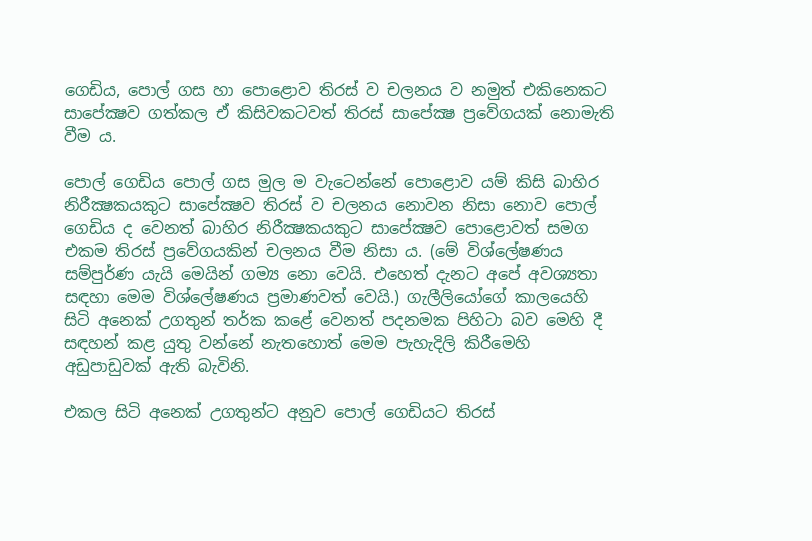ගෙඩිය, පොල් ගස හා පොළොව තිරස් ව චලනය ව නමුත් එකිනෙකට සාපේක්‍ෂව ගත්කල ඒ කිසිවකටවත් තිරස් සාපේක්‍ෂ ප්‍රවේගයක් නොමැති වීම ය.

පොල් ගෙඩිය පොල් ගස මුල ම වැටෙන්නේ පොළොව යම් කිසි බාහිර නිරීක්‍ෂකයකුට සාපේක්‍ෂව තිරස් ව චලනය නොවන නිසා නොව පොල් ගෙඩිය ද වෙනත් බාහිර නිරීක්‍ෂකයකුට සාපේක්‍ෂව පොළොවත් සමග එකම තිරස් ප්‍රවේගයකින් චලනය වීම නිසා ය. (මේ විශ්ලේෂණය සම්පුර්ණ යැයි මෙයින් ගම්‍ය නො වෙයි. එහෙත් දැනට අපේ අවශ්‍යතා සඳහා මෙම විශ්ලේෂණය ප්‍රමාණවත් වෙයි.) ගැලීලියෝගේ කාලයෙහි සිටි අනෙක් උගතුන් තර්ක කළේ වෙනත් පදනමක පිහිටා බව මෙහි දී සඳහන් කළ යුතු වන්නේ නැතහොත් මෙම පැහැදිලි කිරීමෙහි අඩුපාඩුවක් ඇති බැවිනි.

එකල සිටි අනෙක් උගතුන්ට අනුව පොල් ගෙඩියට තිරස්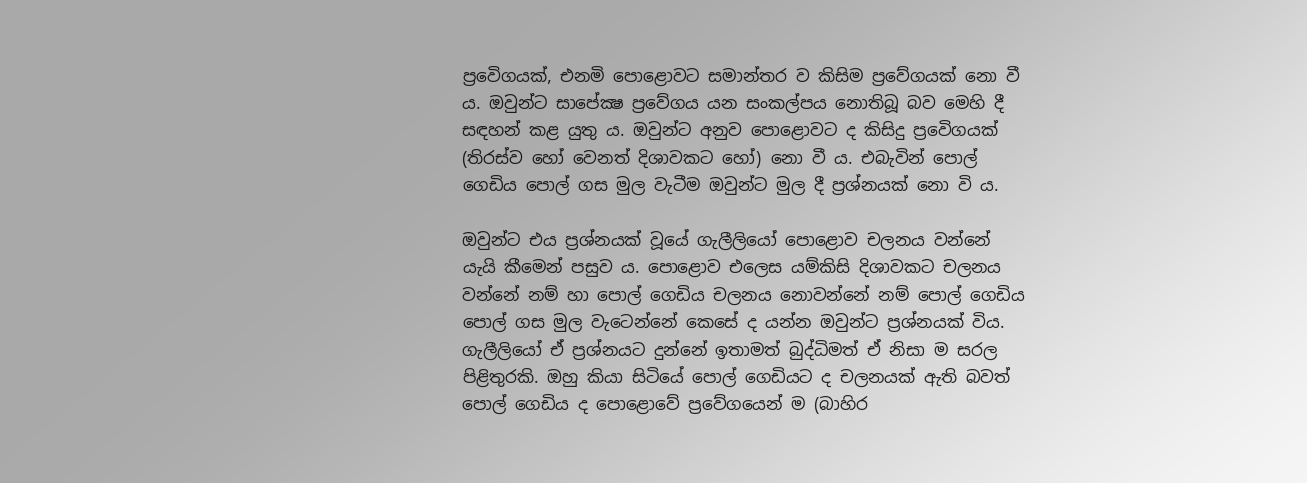ප්‍රවෙිගයක්, එනමි පොළොවට සමාන්තර ව කිසිම ප්‍රවේගයක් නො වී ය. ඔවුන්ට සාපේක්‍ෂ ප්‍රවේගය යන සංකල්පය නොතිබූ බව මෙහි දී සඳහන් කළ යුතු ය. ඔවුන්ට අනුව පොළොවට ද කිසිදු ප්‍රවෙිගයක් (තිරස්ව හෝ වෙනත් දිශාවකට හෝ) නො වී ය. එබැවින් පොල් ගෙඩිය පොල් ගස මුල වැටීම ඔවුන්ට මුල දී ප්‍රශ්නයක් නො වි ය.

ඔවුන්ට එය ප්‍රශ්නයක් වූයේ ගැලීලියෝ පොළොව චලනය වන්නේ යැයි කීමෙන් පසුව ය. පොළොව එලෙස යම්කිසි දිශාවකට චලනය වන්නේ නම් හා පොල් ගෙඩිය චලනය නොවන්නේ නම් පොල් ගෙඩිය පොල් ගස මුල වැටෙන්නේ කෙසේ ද යන්න ඔවුන්ට ප්‍රශ්නයක් විය. ගැලීලියෝ ඒ ප්‍රශ්නයට දුන්නේ ඉතාමත් බුද්ධිමත් ඒ නිසා ම සරල පිළිතුරකි. ඔහු කියා සිටියේ පොල් ගෙඩියට ද චලනයක් ඇති බවත් පොල් ගෙඩිය ද පොළොවේ ප්‍රවේගයෙන් ම (බාහිර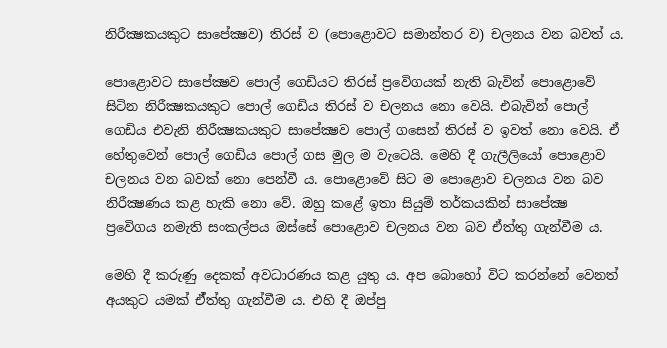නිරීක්‍ෂකයකුට සාපේක්‍ෂව) තිරස් ව (පොළොවට සමාන්තර ව) චලනය වන බවත් ය.

පොළොවට සාපේක්‍ෂව පොල් ගෙඩියට තිරස් ප්‍රවෙිගයක් නැති බැවින් පොළොවේ සිටින නිරීක්‍ෂකයකුට පොල් ගෙඩිය තිරස් ව චලනය නො වෙයි. එබැවින් පොල් ගෙඩිය එවැනි නිරීක්‍ෂකයකුට සාපේක්‍ෂව පොල් ගසෙන් තිරස් ව ඉවත් නො වෙයි. ඒ හේතුවෙන් පොල් ගෙඩිය පොල් ගස මුල ම වැටෙයි. මෙහි දී ගැලීලියෝ පොළොව චලනය වන බවක් නො පෙන්වී ය. පොළොවේ සිට ම පොළොව චලනය වන බව නිරීක්‍ෂණය කළ හැකි නො වේ. ඔහු කළේ ඉතා සියුම් තර්කයකින් සාපේක්‍ෂ ප්‍රවෙිගය නමැති සංකල්පය ඔස්සේ පොළොව චලනය වන බව ඒත්තු ගැන්වීම ය.

මෙහි දී කරුණු දෙකක් අවධාරණය කළ යුතු ය. අප බොහෝ විට කරන්නේ වෙනත් අයකුට යමක් ඒ්ත්තු ගැන්වීම ය. එහි දී ඔප්පු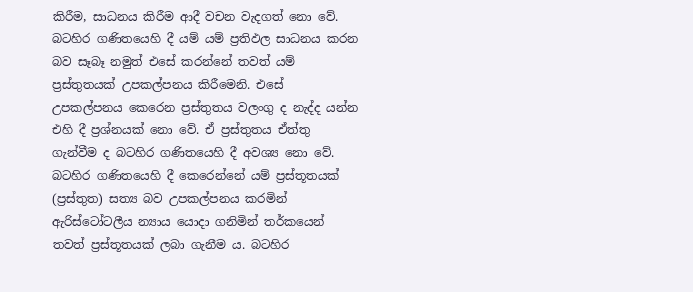කිරීම, සාධනය කිරීම ආදී වචන වැදගත් නො වේ. බටහිර ගණිතයෙහි දී යම් යම් ප්‍රතිඵල සාධනය කරන බව සෑබෑ නමුත් එසේ කරන්නේ තවත් යම් ප්‍රස්තුතයක් උපකල්පනය කිරීමෙනි. එසේ උපකල්පනය කෙරෙන ප්‍රස්තුතය වලංගු ද නැද්ද යන්න එහි දී ප්‍රශ්නයක් නො වේ. ඒ ප්‍රස්තුතය ඒත්තු ගැන්වීම ද බටහිර ගණිතයෙහි දී අවශ්‍ය නො වේ. බටහිර ගණිතයෙහි දී කෙරෙන්නේ යම් ප්‍රස්තූතයක් (ප්‍රස්තුත) සත්‍ය බව උපකල්පනය කරමින් ඇරිස්ටෝටලීය න්‍යාය යොදා ගනිමින් තර්කයෙන් තවත් ප්‍රස්තූතයක් ලබා ගැනීම ය. බටහිර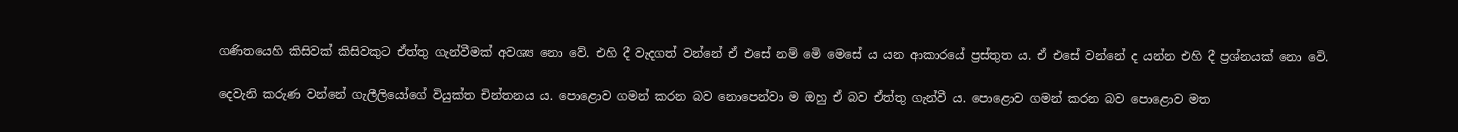ගණිතයෙහි කිසිවක් කිසිවකුට ඒත්තු ගැන්වීමක් අවශ්‍ය නො වේ. එහි දී වැදගත් වන්නේ ඒ එසේ නම් මෙි මෙසේ ය යන ආකාරයේ ප්‍රස්තුත ය. ඒ එසේ වන්නේ ද යන්න එහි දී ප්‍රශ්නයක් නො වෙි.

දෙවැනි කරුණ වන්නේ ගැලීලියෝගේ වියුක්ත චින්තනය ය. පොළොව ගමන් කරන බව නොපෙන්වා ම ඔහු ඒ බව ඒත්තු ගැන්වී ය. පොළොව ගමන් කරන බව පොළොව මත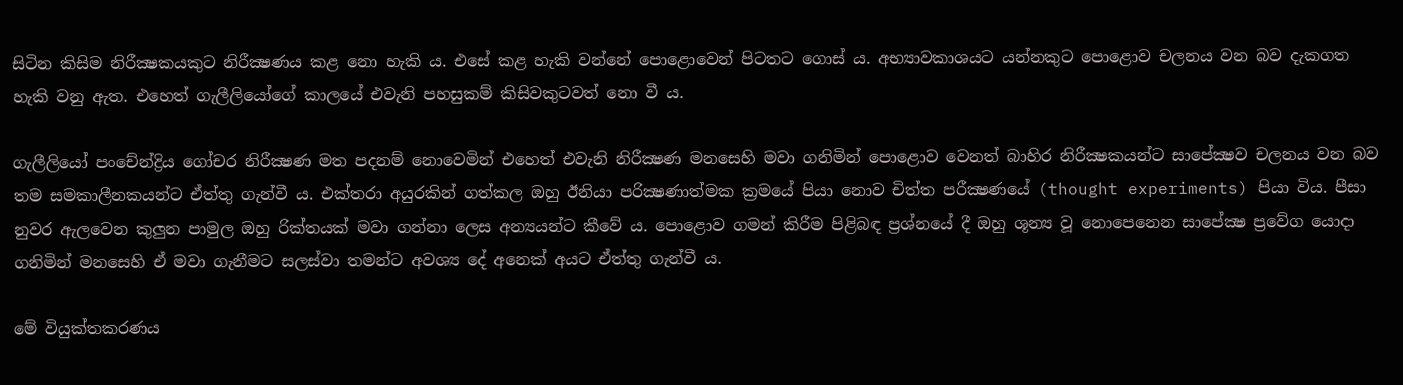සිටින කිසිම නිරීක්‍ෂකයකුට නිරීක්‍ෂණය කළ නො හැකි ය. එසේ කළ හැකි වන්නේ පොළොවෙන් පිටතට ගොස් ය. අභ්‍යාවකාශයට යන්නකුට පොළොව චලනය වන බව දැකගත හැකි වනු ඇත. එහෙත් ගැලීලියෝගේ කාලයේ එවැනි පහසුකම් කිසිවකුටවත් නො වී ය.

ගැලීලියෝ පංචේන්ද්‍රිය ගෝචර නිරීක්‍ෂණ මත පදනම් නොවෙමින් එහෙත් එවැනි නිරීක්‍ෂණ මනසෙහි මවා ගනිමින් පොළොව වෙනත් බාහිර නිරීක්‍ෂකයන්ට සාපේක්‍ෂව චලනය වන බව තම සමකාලීනකයන්ට ඒත්තු ගැන්වී ය. එක්තරා අයුරකින් ගත්කල ඔහු ඊනියා පරික්‍ෂණාත්මක ක්‍රමයේ පියා නොව චිත්ත පරීක්‍ෂණයේ (thought experiments) පියා විය. පීසා නුවර ඇලවෙන කුලුන පාමුල ඔහු රික්තයක් මවා ගන්නා ලෙස අන්‍යයන්ට කීවේ ය. පොළොව ගමන් කිරීම පිළිබඳ ප්‍රශ්නයේ දී ඔහු ශූන්‍ය වූ නොපෙනෙන සාපේක්‍ෂ ප්‍රවේග යොදා ගනිමින් මනසෙහි ඒ මවා ගැනීමට සලස්වා තමන්ට අවශ්‍ය දේ අනෙක් අයට ඒත්තු ගැන්වී ය.

මේ වියුක්තකරණය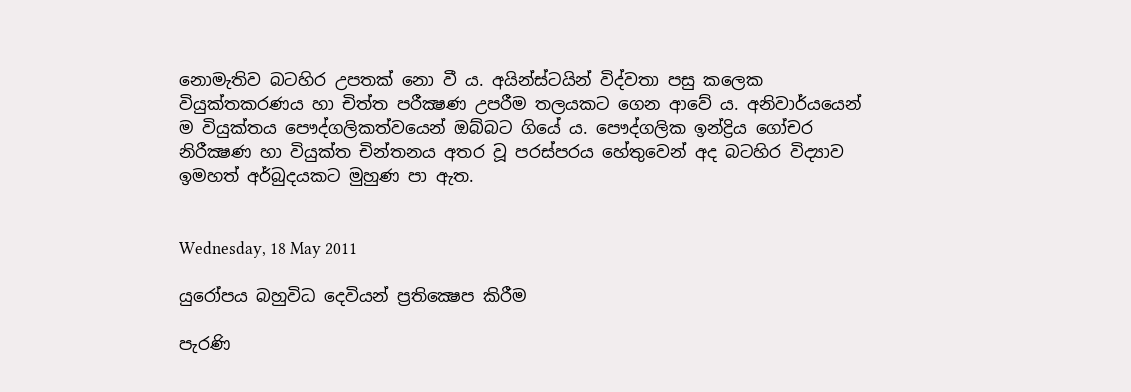නොමැතිව බටහිර උපතක් නො වී ය. අයින්ස්ටයින් විද්වතා පසු කලෙක වියුක්තකරණය හා චිත්ත පරීක්‍ෂණ උපරීම තලයකට ගෙන ආවේ ය. අනිවාර්යයෙන් ම වියුක්තය පෞද්ගලිකත්වයෙන් ඔබ්බට ගියේ ය. පෞද්ගලික ඉන්ද්‍රිය ගෝචර නිරීක්‍ෂණ හා වියුක්ත චින්තනය අතර වූ පරස්පරය හේතුවෙන් අද බටහිර විද්‍යාව ඉමහත් අර්බුදයකට මුහුණ පා ඇත.


Wednesday, 18 May 2011

යුරෝපය බහුවිධ දෙවියන් ප්‍රතික්‍ෂෙප කිරීම

පැරණි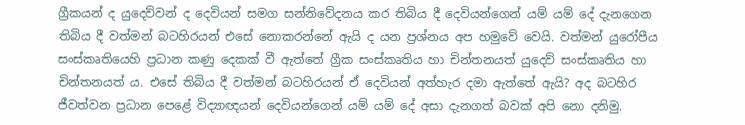ග්‍රීකයන් ද යුදෙව්වන් ද දෙවියන් සමග සන්නිවේදනය කර තිබිය දී දෙවියන්ගෙන් යම් යම් දේ දැනගෙන තිබිය දී වත්මන් බටහිරයන් එසේ නොකරන්නේ ඇයි ද යන ප්‍රශ්නය අප හමුවේ වෙයි. වත්මන් යුරෝපීය සංස්කෘතියෙහි ප්‍රධාන කණු දෙකක් වී ඇත්තේ ග්‍රීක සංස්කෘතිය හා චින්තනයත් යුදෙව් සංස්කෘතිය හා චින්තනයත් ය. එසේ තිබිය දී වත්මන් බටහිරයන් ඒ දෙවියන් අත්හැර දමා ඇත්තේ ඇයි? අද බටහිර ජීවත්වන ප්‍රධාන පෙළේ විද්‍යාඥයන් දෙවියන්ගෙන් යම් යම් දේ අසා දැනගත් බවක් අපි නො දනිමු.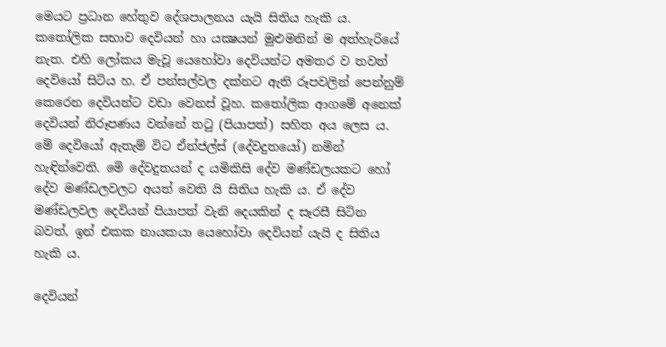මෙයට ප්‍රධාන හේතුව දේශපාලනය යැයි සිතිය හැකි ය. කතෝලික සභාව දෙවියන් හා යක්‍ෂයන් මුළුමනින් ම අත්හැරියේ නැත. එහි ලෝකය මැවූ යෙහෝවා දෙවියන්ට අමතර ව තවත් දෙවියෝ සිටිය හ. ඒ පන්සල්වල දක්නට ඇති රූපවලින් පෙන්නුම් කෙරෙන දෙවියන්ට වඩා වෙනස් වූහ. කතෝලික ආගමේ අනෙක් දෙවියන් නිරූපණය වන්නේ තටු (පියාපත්) සහිත අය ලෙස ය. මේ දෙවියෝ ඇතැම් විට ඒන්ජල්ස් (දේවදුතයෝ) නමින් හැඳින්වෙති. මෙි දේවදුතයන් ද යමිකිසි දේව මණ්ඩලයකට හෝ දේව මණ්ඩලවලට අයත් වෙති යි සිතිය හැකි ය. ඒ දේව මණ්ඩලවල දෙවියන් පියාපත් වැනි දෙයකින් ද සෑරසී සිටින බවත්, ඉන් එකක නායකයා යෙහෝවා දෙවියන් යැයි ද සිතිය හැකි ය.

දෙවියන්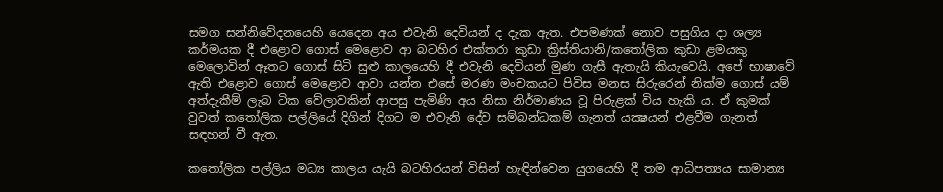සමග සන්නිවේදනයෙහි යෙදෙන අය එවැනි දෙවියන් ද දැක ඇත. එපමණක් නොව පසුගිය දා ශල්‍ය කර්මයක දී එළොව ගොස් මෙළොව ආ බටහිර එක්තරා කුඩා ක්‍රිස්තියානි/කතෝලික කුඩා ළමයකු මෙලොවින් ඈතට ගොස් සිටි සුළු කාලයෙහි දී එවැනි දෙවියන් මුණ ගැසී ඇතැයි කියැවෙයි. අපේ භාෂාවේ ඇති එළොව ගොස් මෙළොව ආවා යන්න එසේ මරණ මංචකයට පිවිස මනස සිරුරෙන් නික්ම ගොස් යම් අත්දැකීම් ලැබ ටික වේලාවකින් ආපසු පැමිණි අය නිසා නිර්මාණය වූ පිරුළක් විය හැකි ය. ඒ කුමක් වුවත් කතෝලික පල්ලියේ දිගින් දිගට ම එවැනි දේව සම්බන්ධකම් ගැනත් යක්‍ෂයන් එළවීම ගැනත් සඳහන් වී ඇත.

කතෝලික පල්ලිය මධ්‍ය කාලය යැයි බටහිරයන් විසින් හැඳින්වෙන යුගයෙහි දී තම ආධිපත්‍යය සාමාන්‍ය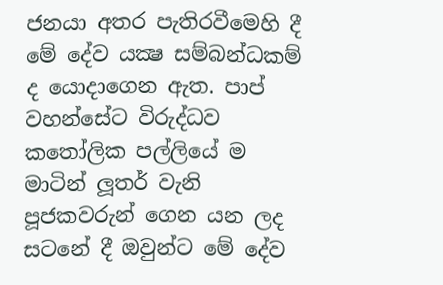ජනයා අතර පැතිරවීමෙහි දී මේ දේව යක්‍ෂ සම්බන්ධකම් ද යොදාගෙන ඇත. පාප් වහන්සේට විරුද්ධව කතෝලික පල්ලියේ ම මාටින් ලූතර් වැනි පූජකවරුන් ගෙන යන ලද සටනේ දී ඔවුන්ට මේ දේව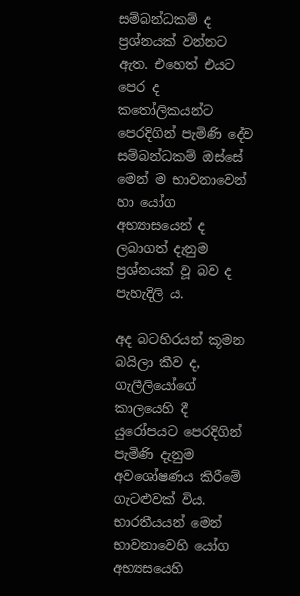සම්බන්ධකම් ද ප්‍රශ්නයක් වන්නට ඇත. එහෙත් එයට පෙර ද කතෝලිකයන්ට පෙරදිගින් පැමිණි දේව සම්බන්ධකම් ඔස්සේ මෙන් ම භාවනාවෙන් හා යෝග අභ්‍යාසයෙන් ද ලබාගත් දැනුම ප්‍රශ්නයක් වූ බව ද පැහැදිලි ය.

අද බටහිරයන් කූමන බයිලා කීව ද, ගැලීලියෝගේ කාලයෙහි දී යුරෝපයට පෙරදිගින් පැමිණි දැනුම අවශෝෂණය කිරීමේ ගැටළුවක් විය. භාරතීයයන් මෙන් භාවනාවෙහි යෝග අභ්‍යසයෙහි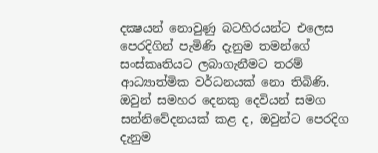දක්‍ෂයන් නොවුණු බටහිරයන්ට එලෙස පෙරදිගින් පැමිණි දැනුම තමන්ගේ සංස්කෘතියට ලබාගැනීමට තරම් ආධ්‍යාත්මික වර්ධනයක් නො තිබිණි. ඔවුන් සමහර දෙනකු දෙවියන් සමග සන්නිවේදනයක් කළ ද, ඔවුන්ට පෙරදිග දැනුම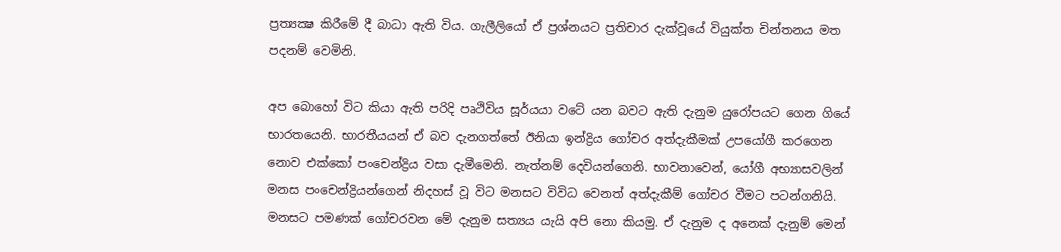ප්‍රත්‍යක්‍ෂ කිරීමේ දී බාධා ඇති විය. ගැලීලියෝ ඒ ප්‍රශ්නයට ප්‍රතිචාර දැක්වූයේ වියුක්ත චින්තනය මත පදනම් වෙමිනි.

අප බොහෝ විට කියා ඇති පරිදි පෘථිවිය සූර්යයා වටේ යන බවට ඇති දැනුම යුරෝපයට ගෙන ගියේ භාරතයෙනි. භාරතීයයන් ඒ බව දැනගත්තේ ඊනියා ඉන්ද්‍රිය ගෝචර අත්දැකීමක් උපයෝගී කරගෙන නොව එක්කෝ පංචෙන්ද්‍රිය වසා දැමීමෙනි. නැත්නම් දෙවියන්ගෙනි. භාවනාවෙන්, යෝගී අභ්‍යාසවලින් මනස පංචෙන්ද්‍රියන්ගෙන් නිදහස් වූ විට මනසට විවිධ වෙනත් අත්දැකීම් ගෝචර වීමට පටන්ගනියි. මනසට පමණක් ගෝචරවන මේ දැනුම සත්‍යය යැයි අපි නො කියමු. ඒ දැනුම ද අනෙක් දැනුම් මෙන්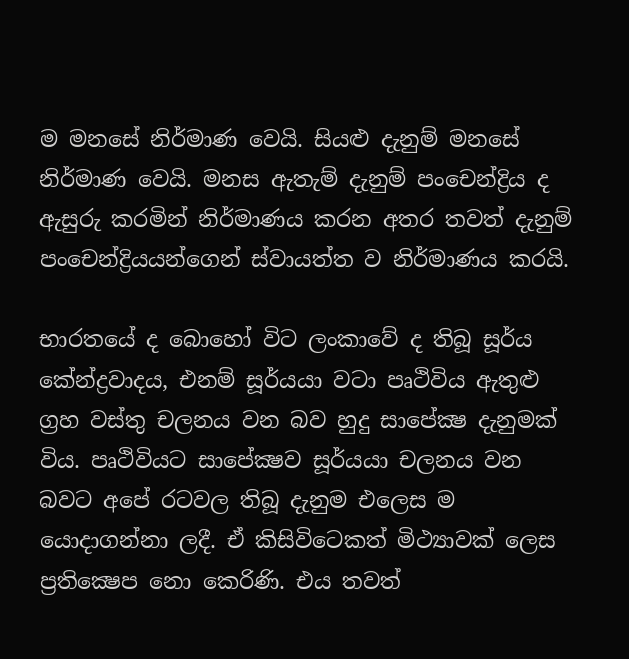ම මනසේ නිර්මාණ වෙයි. සියළු දැනුම් මනසේ නිර්මාණ වෙයි. මනස ඇතැම් දැනුම් පංචෙන්ද්‍රිය ද ඇසුරු කරමින් නිර්මාණය කරන අතර තවත් දැනුම් පංචෙන්ද්‍රියයන්ගෙන් ස්වායත්ත ව නිර්මාණය කරයි.

භාරතයේ ද බොහෝ විට ලංකාවේ ද තිබූ සූර්ය කේන්ද්‍රවාදය, එනම් සූර්යයා වටා පෘථිවිය ඇතුළු ග්‍රහ වස්තු චලනය වන බව හුදු සාපේක්‍ෂ දැනුමක් විය. පෘථිවියට සාපේක්‍ෂව සූර්යයා චලනය වන බවට අපේ රටවල තිබූ දැනුම එලෙස ම යොදාගන්නා ලදී. ඒ කිසිවිටෙකත් මිථ්‍යාවක් ලෙස ප්‍රතික්‍ෂෙප නො කෙරිණි. එය තවත්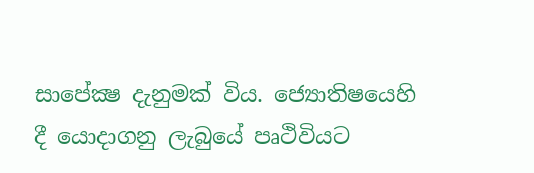සාපේක්‍ෂ දැනුමක් විය. ජ්‍යොතිෂයෙහි දී යොදාගනු ලැබුයේ පෘථිවියට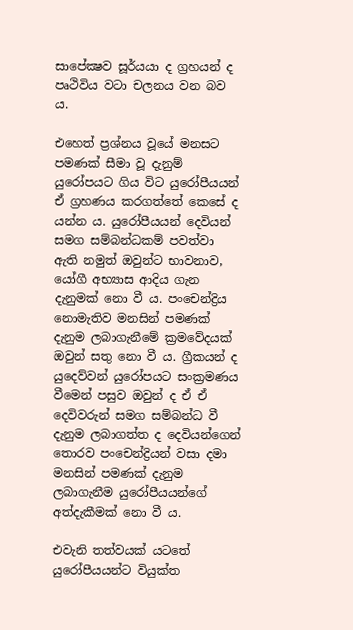සාපේක්‍ෂව සූර්යයා ද ග්‍රහයන් ද පෘථිවිය වටා චලනය වන බව ය.

එහෙත් ප්‍රශ්නය වූයේ මනසට පමණක් සීමා වූ දැනුම් යුරෝපයට ගිය විට යුරෝපීයයන් ඒ ග්‍රහණය කරගත්තේ කෙසේ ද යන්න ය. යුරෝපීයයන් දෙවියන් සමග සම්බන්ධකම් පවත්වා ඇති නමුත් ඔවුන්ට භාවනාව, යෝගී අභ්‍යාස ආදිය ගැන දැනුමක් නො වී ය. පංචෙන්ද්‍රිය නොමැතිව මනසින් පමණක් දැනුම ලබාගැනීමේ ක්‍රමවේදයක් ඔවුන් සතු නො වී ය. ග්‍රීකයන් ද යුදෙව්වන් යුරෝපයට සංක්‍රමණය වීමෙන් පසුව ඔවුන් ද ඒ ඒ දෙවිවරුන් සමග සම්බන්ධ වී දැනුම ලබාගත්ත ද දෙවියන්ගෙන් තොරව පංචෙන්ද්‍රියන් වසා දමා මනසින් පමණක් දැනුම ලබාගැනීම යුරෝපීයයන්ගේ අත්දැකීමක් නො වී ය.

එවැනි තත්වයක් යටතේ යුරෝපීයයන්ට වියුක්ත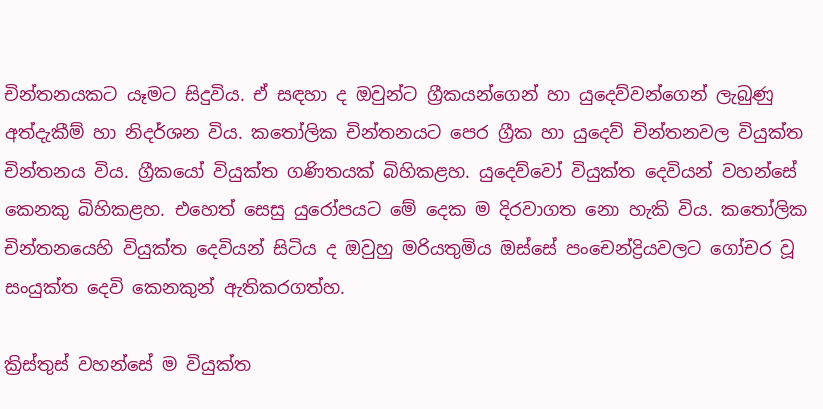චින්තනයකට යෑමට සිදුවිය. ඒ සඳහා ද ඔවුන්ට ග්‍රීකයන්ගෙන් හා යුදෙව්වන්ගෙන් ලැබුණු අත්දැකීම් හා නිදර්ශන විය. කතෝලික චින්තනයට පෙර ග්‍රීක හා යුදෙව් චින්තනවල වියුක්ත චින්තනය විය. ග්‍රීකයෝ වියුක්ත ගණිතයක් බිහිකළහ. යුදෙව්වෝ වියුක්ත දෙවියන් වහන්සේ කෙනකු බිහිකළහ. එහෙත් සෙසු යුරෝපයට මේ දෙක ම දිරවාගත නො හැකි විය. කතෝලික චින්තනයෙහි වියුක්ත දෙවියන් සිටිය ද ඔවුහු මරියතුමිය ඔස්සේ පංචෙන්ද්‍රියවලට ගෝචර වූ සංයුක්ත දෙවි කෙනකුන් ඇතිකරගත්හ.

ක්‍රිස්තුස් වහන්සේ ම වියුක්ත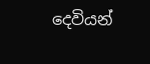දෙවියන්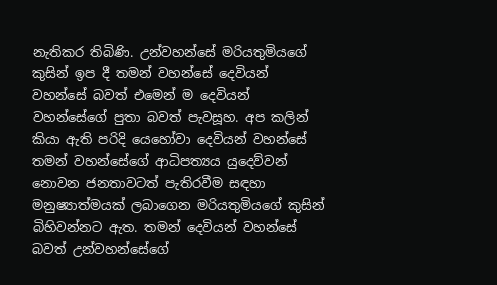නැතිකර තිබිණි. උන්වහන්සේ මරියතුමියගේ කුසින් ඉප දී තමන් වහන්සේ දෙවියන් වහන්සේ බවත් එමෙන් ම දෙවියන් වහන්සේගේ පුතා බවත් පැවසූහ. අප කලින් කියා ඇති පරිදි යෙහෝවා දෙවියන් වහන්සේ තමන් වහන්සේගේ ආධිපත්‍යය යුදෙව්වන් නොවන ජනතාවටත් පැතිරවීම සඳහා මනුෂ්‍යාත්මයක් ලබාගෙන මරියතුමියගේ කුසින් බිහිවන්නට ඇත. තමන් දෙවියන් වහන්සේ බවත් උන්වහන්සේගේ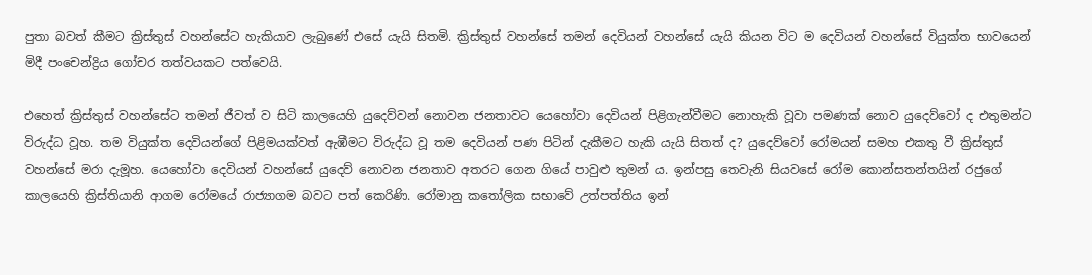පුතා බවත් කීමට ක්‍රිස්තුස් වහන්සේට හැකියාව ලැබුණේ එසේ යැයි සිතමි. ක්‍රිස්තුස් වහන්සේ තමන් දෙවියන් වහන්සේ යැයි කියන විට ම දෙවියන් වහන්සේ වියුක්ත භාවයෙන් මිදී පංචෙන්ද්‍රිය ගෝචර තත්වයකට පත්වෙයි.

එහෙත් ක්‍රිස්තුස් වහන්සේට තමන් ජීවත් ව සිටි කාලයෙහි යුදෙව්වන් නොවන ජනතාවට යෙහෝවා දෙවියන් පිළිගැන්වීමට නොහැකි වූවා පමණක් නොව යුදෙව්වෝ ද එතුමන්ට විරුද්ධ වූහ. තම වියුක්ත දෙවියන්ගේ පිළිමයක්වත් ඇඹීමට විරුද්ධ වූ තම දෙවියන් පණ පිටින් දැකීමට හැකි යැයි සිතත් ද? යුදෙව්වෝ රෝමයන් සමහ එකතු වී ක්‍රිස්තුස් වහන්සේ මරා දැමූහ. යෙහෝවා දෙවියන් වහන්සේ යුදෙව් නොවන ජනතාව අතරට ගෙන ගියේ පාවුළු තුමන් ය. ඉන්පසු තෙවැනි සියවසේ රෝම කොන්සතන්තයින් රජුගේ කාලයෙහි ක්‍රිස්තියානි ආගම රෝමයේ රාජ්‍යාගම බවට පත් කෙරිණි. රෝමානු කතෝලික සභාවේ උත්පත්තිය ඉන්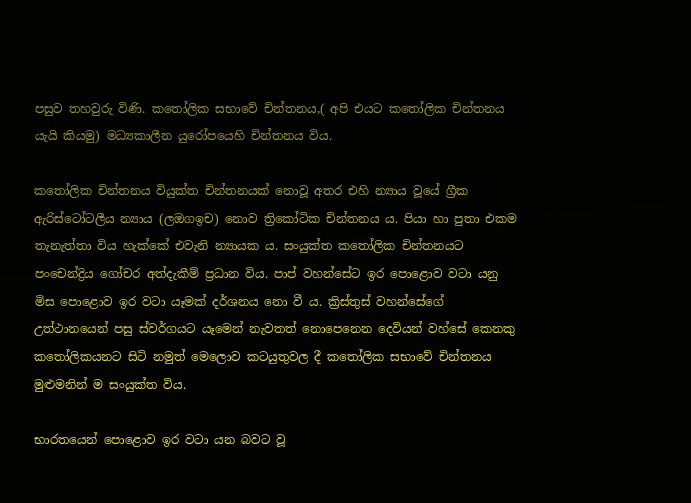පසුව තහවුරු විණි. කතෝලික සභාවේ චින්තනය,( අපි එයට කතෝලික චින්තනය යැයි කියමු) මධ්‍යකාලීන යුරෝපයෙහි චින්තනය විය.

කතෝලික චින්තනය වියුක්ත චින්තනයක් නොවූ අතර එහි න්‍යාය වූයේ ග්‍රීක ඇරිස්ටෝටලීය න්‍යාය (ලඔගඉච) නොව ත්‍රිකෝටික චින්තනය ය. පියා හා පුතා එකම තැනැත්තා විය හැක්කේ එවැනි න්‍යායක ය. සංයුක්ත කතෝලික චින්තනයට පංචෙන්ද්‍රිය ගෝචර අත්දැකීම් ප්‍රධාන විය. පාප් වහන්සේට ඉර පොළොව වටා යනු මිස පොළොව ඉර වටා යෑමක් දර්ශනය නො වී ය. ක්‍රිස්තුස් වහන්සේගේ උත්ථානයෙන් පසු ස්වර්ගයට යෑමෙන් නැවතත් නොපෙනෙන දෙවියන් වහ්සේ කෙනකු කතෝලිකයනට සිටි නමුත් මෙලොව කටයුතුවල දී කතෝලික සභාවේ චින්තනය මුළුමනින් ම සංයුක්ත විය.

භාරතයෙන් පොළොව ඉර වටා යන බවට වූ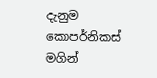දැනුම කොපර්නිකස් මගින්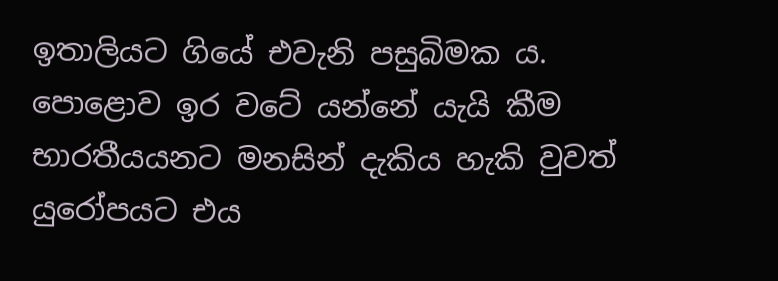ඉතාලියට ගියේ එවැනි පසුබිමක ය. පොළොව ඉර වටේ යන්නේ යැයි කීම භාරතීයයනට මනසින් දැකිය හැකි වුවත් යුරෝපයට එය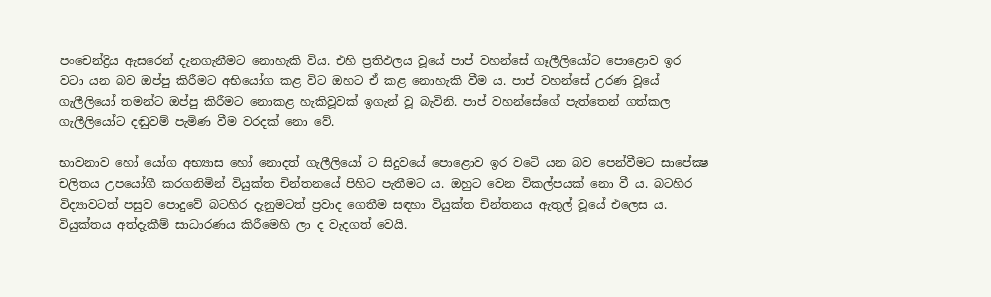පංචෙන්ද්‍රිය ඇසරෙන් දැනගැනීමට නොහැකි විය. එහි ප්‍රතිඵලය වූයේ පාප් වහන්සේ ගෑලීලියෝට පොළොව ඉර වටා යන බව ඔප්පු කිරීමට අභියෝග කළ විට ඔහට ඒ කළ නොහැකි වීම ය. පාප් වහන්සේ උරණ වූයේ ගැලීලියෝ තමන්ට ඔප්පු කිරීමට නොකළ හැකිවූවක් ඉගැන් වූ බැවිනි. පාප් වහන්සේගේ පැත්තෙන් ගත්කල ගැලීලියෝට දඬුවම් පැමිණ වීම වරදක් නො වේ.

භාවනාව හෝ යෝග අභ්‍යාස හෝ නොදත් ගැලීලියෝ ට සිදුවයේ පොළොව ඉර වටෙි යන බව පෙන්වීමට සාපේක්‍ෂ චලිතය උපයෝගී කරගනිමින් වියුක්ත චින්තනයේ පිහිට පැතීමට ය. ඔහුට වෙන විකල්පයක් නො වී ය. බටහිර විද්‍යාවටත් පසුව පොදුවේ බටහිර දැනුමටත් ප්‍රවාද ගෙතීම සඳහා වියුක්ත චින්තනය ඇතුල් වූයේ එලෙස ය. වියුක්තය අත්දැකීම් සාධාරණය කිරීමෙහි ලා ද වැදගත් වෙයි.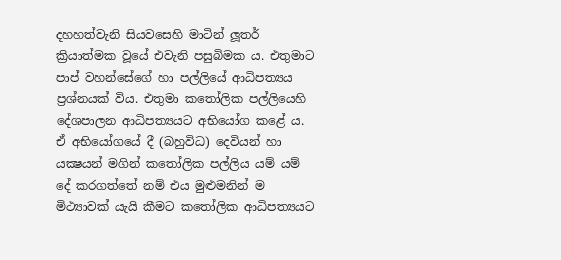දහහත්වැනි සියවසෙහි මාටින් ලූතර් ක්‍රියාත්මක වූයේ එවැනි පසුබිමක ය. එතුමාට පාප් වහන්සේගේ හා පල්ලියේ ආධිපත්‍යය ප්‍රශ්නයක් විය. එතුමා කතෝලික පල්ලියෙහි දේශපාලන ආධිපත්‍යයට අභියෝග කළේ ය. ඒ අභියෝගයේ දී (බහුවිධ) දෙවියන් හා යක්‍ෂයන් මගින් කතෝලික පල්ලිය යම් යම් දේ කරගත්තේ නම් එය මුළුමනින් ම මිථ්‍යාවක් යැයි කීමට කතෝලික ආධිපත්‍යයට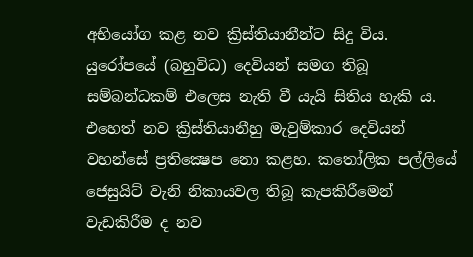අභියෝග කළ නව ක්‍රිස්තියානීන්ට සිදු විය. යුරෝපයේ (බහුවිධ) දෙවියන් සමග තිබූ සම්බන්ධකම් එලෙස නැති වී යැයි සිතිය හැකි ය. එහෙත් නව ක්‍රිස්තියානීහු මැවුම්කාර දෙවියන් වහන්සේ ප්‍රතික්‍ෂෙප නො කළහ. කතෝලික පල්ලියේ ජෙසුයිට් වැනි නිකායවල තිබූ කැපකිරීමෙන් වැඩකිරීම ද නව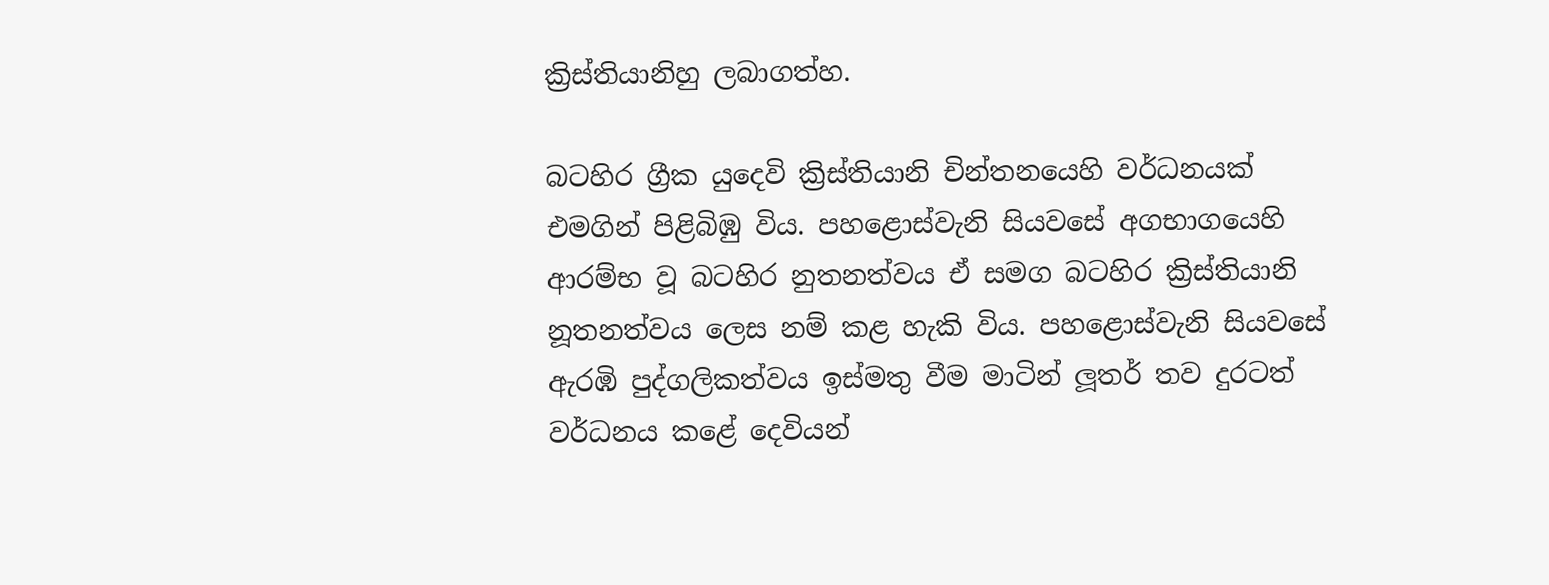ක්‍රිස්තියානිහු ලබාගත්හ.

බටහිර ග්‍රීක යුදෙවි ක්‍රිස්තියානි චින්තනයෙහි වර්ධනයක් එමගින් පිළිබිඹු විය. පහළොස්වැනි සියවසේ අගභාගයෙහි ආරම්භ වූ බටහිර නුතනත්වය ඒ සමග බටහිර ක්‍රිස්තියානි නූතනත්වය ලෙස නම් කළ හැකි විය. පහළොස්වැනි සියවසේ ඇරඹි පුද්ගලිකත්වය ඉස්මතු වීම මාටින් ලූතර් තව දුරටත් වර්ධනය කළේ දෙවියන්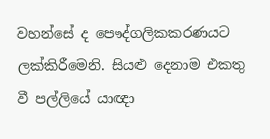වහන්සේ ද පෞද්ගලිකකරණයට ලක්කිරීමෙනි. සියළු දෙනාම එකතු වී පල්ලියේ යාඥා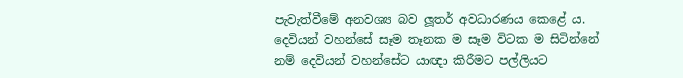පැවැත්වීමේ අනවශ්‍ය බව ලූතර් අවධාරණය කෙළේ ය. දෙවියන් වහන්සේ සෑම තෑනක ම සෑම විටක ම සිටින්නේ නම් දෙවියන් වහන්සේට යාඥා කිරීමට පල්ලියට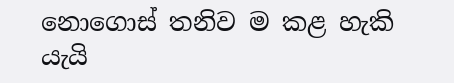නොගොස් තනිව ම කළ හැකි යැයි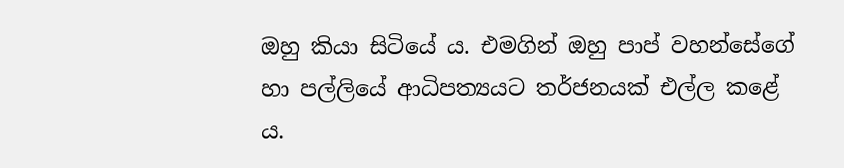ඔහු කියා සිටියේ ය. එමගින් ඔහු පාප් වහන්සේගේ හා පල්ලියේ ආධිපත්‍යයට තර්ජනයක් එල්ල කළේ ය.